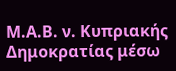Μ.Α.Β. ν. Κυπριακής Δημοκρατίας μέσω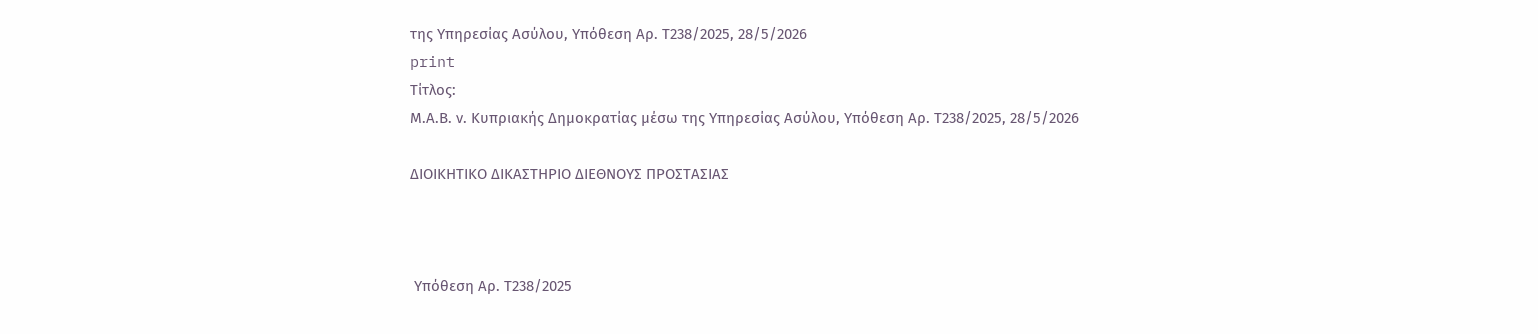της Υπηρεσίας Ασύλου, Υπόθεση Αρ. Τ238/2025, 28/5/2026
print
Τίτλος:
Μ.Α.Β. ν. Κυπριακής Δημοκρατίας μέσω της Υπηρεσίας Ασύλου, Υπόθεση Αρ. Τ238/2025, 28/5/2026

ΔΙΟΙΚΗΤΙΚΟ ΔΙΚΑΣΤΗΡΙΟ ΔΙΕΘΝΟΥΣ ΠΡΟΣΤΑΣΙΑΣ



 Υπόθεση Αρ. Τ238/2025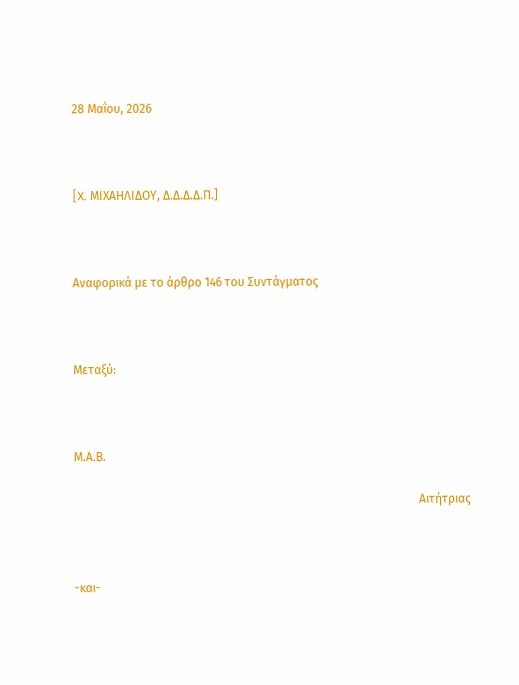28 Μαΐου, 2026



[X. ΜΙΧΑΗΛΙΔΟΥ, Δ.Δ.Δ.Δ.Π.]



Αναφορικά με το άρθρο 146 του Συντάγματος



Μεταξύ:



Μ.Α.Β.

                                                                                                                   Αιτήτριας



-και-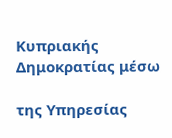Κυπριακής Δημοκρατίας μέσω

της Υπηρεσίας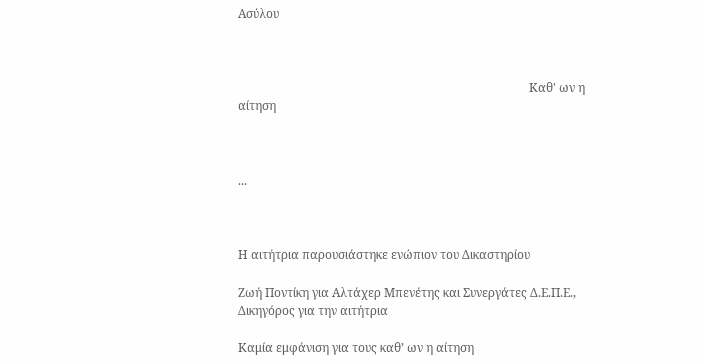Ασύλου



                                                                                                 Καθ' ων η αίτηση



...



Η αιτήτρια παρουσιάστηκε ενώπιον του Δικαστηρίου

Ζωή Ποντίκη για Αλτάχερ Μπενέτης και Συνεργάτες Δ.Ε.Π.Ε., Δικηγόρος για την αιτήτρια

Καμία εμφάνιση για τους καθ’ ων η αίτηση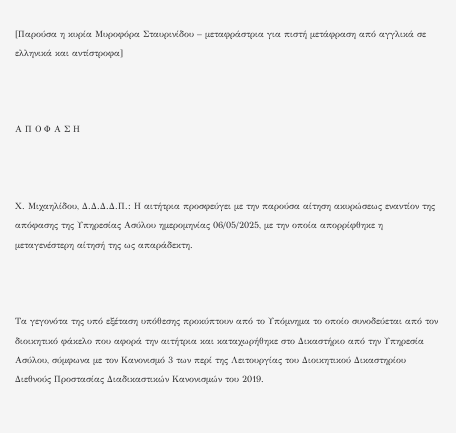[Παρούσα η κυρία Μυροφόρα Σταυρινίδου – μεταφράστρια για πιστή μετάφραση από αγγλικά σε ελληνικά και αντίστροφα]



Α Π Ο Φ Α Σ Η



Χ. Μιχαηλίδου, Δ.Δ.Δ.Δ.Π.: Η αιτήτρια προσφεύγει με την παρούσα αίτηση ακυρώσεως εναντίον της απόφασης της Υπηρεσίας Ασύλου ημερομηνίας 06/05/2025, με την οποία απορρίφθηκε η μεταγενέστερη αίτησή της ως απαράδεκτη.



Τα γεγονότα της υπό εξέταση υπόθεσης προκύπτουν από το Υπόμνημα το οποίο συνοδεύεται από τον διοικητικό φάκελο που αφορά την αιτήτρια και καταχωρήθηκε στο Δικαστήριο από την Υπηρεσία Ασύλου, σύμφωνα με τον Κανονισμό 3 των περί της Λειτουργίας του Διοικητικού Δικαστηρίου Διεθνούς Προστασίας Διαδικαστικών Κανονισμών του 2019.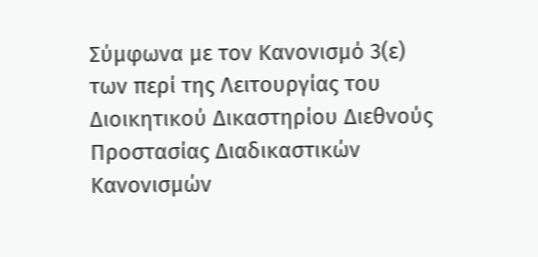Σύμφωνα με τον Κανονισμό 3(ε) των περί της Λειτουργίας του Διοικητικού Δικαστηρίου Διεθνούς Προστασίας Διαδικαστικών Κανονισμών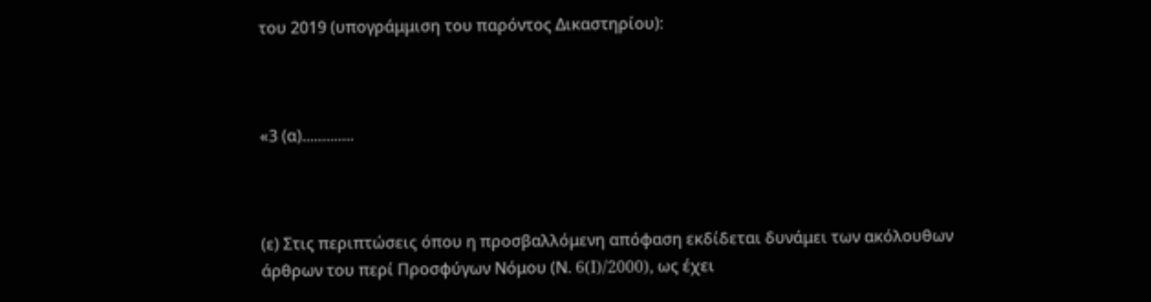του 2019 (υπογράμμιση του παρόντος Δικαστηρίου):



«3 (α).............



(ε) Στις περιπτώσεις όπου η προσβαλλόμενη απόφαση εκδίδεται δυνάμει των ακόλουθων άρθρων του περί Προσφύγων Νόμου (Ν. 6(I)/2000), ως έχει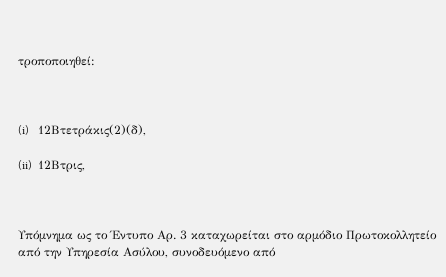τροποποιηθεί:



(i)   12Βτετράκις(2)(δ),

(ii)  12Βτρις,



Υπόμνημα ως το Έντυπο Αρ. 3 καταχωρείται στο αρμόδιο Πρωτοκολλητείο από την Υπηρεσία Ασύλου, συνοδευόμενο από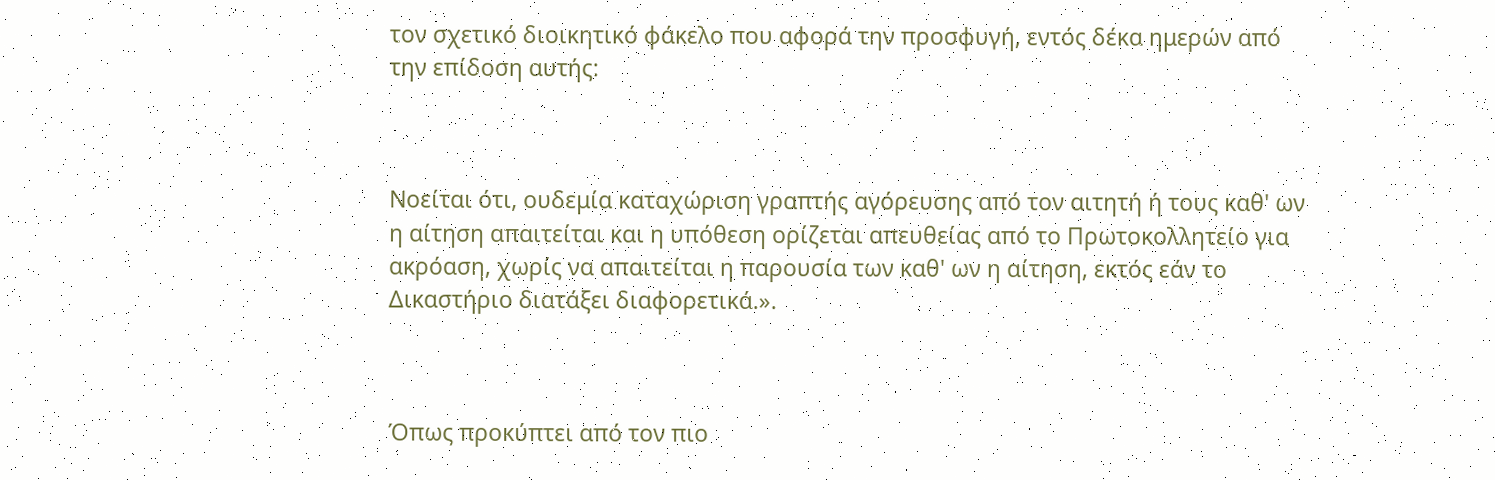τον σχετικό διοικητικό φάκελο που αφορά την προσφυγή, εντός δέκα ημερών από την επίδοση αυτής:



Νοείται ότι, ουδεμία καταχώριση γραπτής αγόρευσης από τον αιτητή ή τους καθ' ων η αίτηση απαιτείται και η υπόθεση ορίζεται απευθείας από το Πρωτοκολλητείο για ακρόαση, χωρίς να απαιτείται η παρουσία των καθ' ων η αίτηση, εκτός εάν το Δικαστήριο διατάξει διαφορετικά.».



Όπως προκύπτει από τον πιο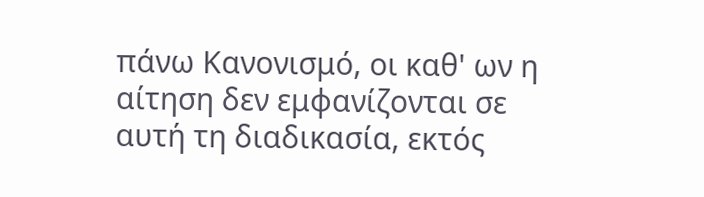πάνω Κανονισμό, οι καθ' ων η αίτηση δεν εμφανίζονται σε αυτή τη διαδικασία, εκτός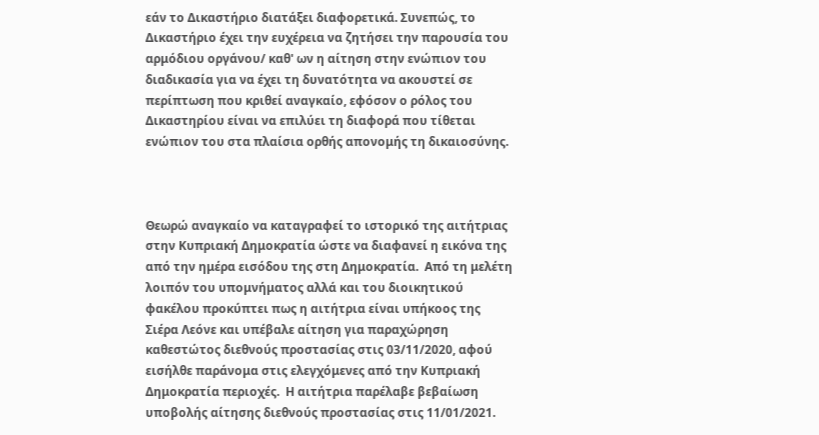εάν το Δικαστήριο διατάξει διαφορετικά. Συνεπώς, το Δικαστήριο έχει την ευχέρεια να ζητήσει την παρουσία του αρμόδιου οργάνου/ καθ' ων η αίτηση στην ενώπιον του διαδικασία για να έχει τη δυνατότητα να ακουστεί σε περίπτωση που κριθεί αναγκαίο, εφόσον ο ρόλος του Δικαστηρίου είναι να επιλύει τη διαφορά που τίθεται ενώπιον του στα πλαίσια ορθής απονομής τη δικαιοσύνης.



Θεωρώ αναγκαίο να καταγραφεί το ιστορικό της αιτήτριας στην Κυπριακή Δημοκρατία ώστε να διαφανεί η εικόνα της από την ημέρα εισόδου της στη Δημοκρατία.  Από τη μελέτη λοιπόν του υπομνήματος αλλά και του διοικητικού φακέλου προκύπτει πως η αιτήτρια είναι υπήκοος της Σιέρα Λεόνε και υπέβαλε αίτηση για παραχώρηση καθεστώτος διεθνούς προστασίας στις 03/11/2020, αφού εισήλθε παράνομα στις ελεγχόμενες από την Κυπριακή Δημοκρατία περιοχές.  Η αιτήτρια παρέλαβε βεβαίωση υποβολής αίτησης διεθνούς προστασίας στις 11/01/2021.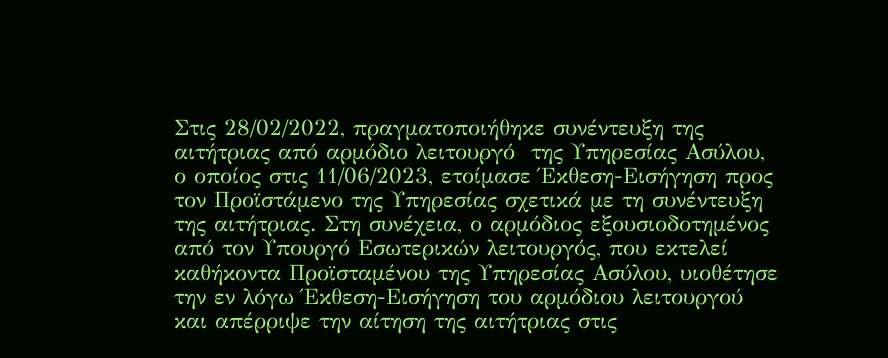Στις 28/02/2022, πραγματοποιήθηκε συνέντευξη της αιτήτριας από αρμόδιο λειτουργό  της Υπηρεσίας Ασύλου, ο οποίος στις 11/06/2023, ετοίμασε Έκθεση-Εισήγηση προς τον Προϊστάμενο της Υπηρεσίας σχετικά με τη συνέντευξη της αιτήτριας. Στη συνέχεια, ο αρμόδιος εξουσιοδοτημένος από τον Υπουργό Εσωτερικών λειτουργός, που εκτελεί καθήκοντα Προϊσταμένου της Υπηρεσίας Ασύλου, υιοθέτησε την εν λόγω Έκθεση-Εισήγηση του αρμόδιου λειτουργού και απέρριψε την αίτηση της αιτήτριας στις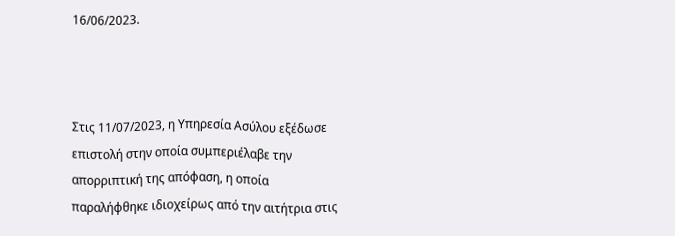16/06/2023.



Στις 11/07/2023, η Υπηρεσία Ασύλου εξέδωσε επιστολή στην οποία συμπεριέλαβε την απορριπτική της απόφαση, η οποία παραλήφθηκε ιδιοχείρως από την αιτήτρια στις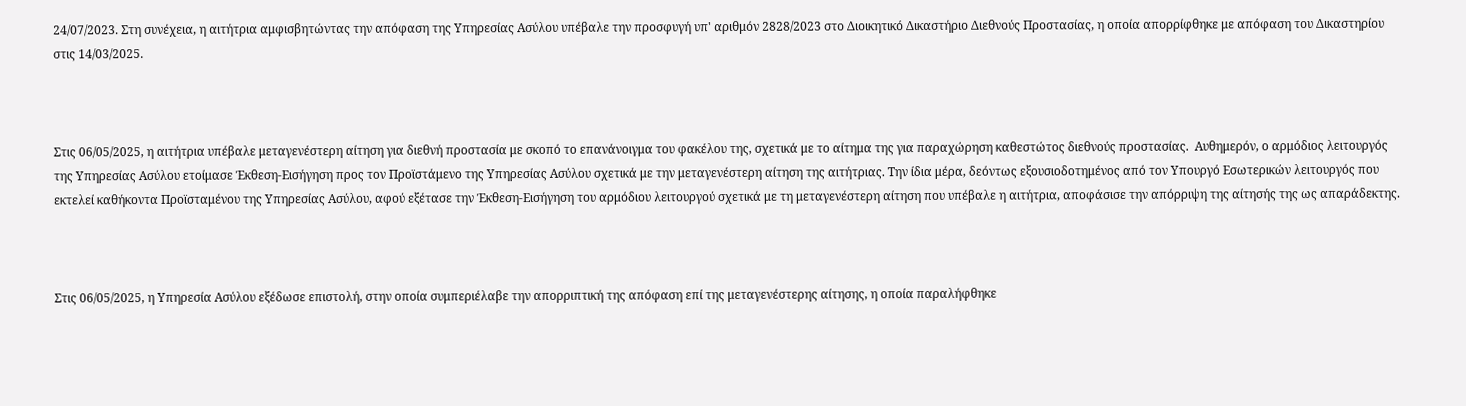24/07/2023. Στη συνέχεια, η αιτήτρια αμφισβητώντας την απόφαση της Υπηρεσίας Ασύλου υπέβαλε την προσφυγή υπ' αριθμόν 2828/2023 στο Διοικητικό Δικαστήριο Διεθνούς Προστασίας, η οποία απορρίφθηκε με απόφαση του Δικαστηρίου στις 14/03/2025.



Στις 06/05/2025, η αιτήτρια υπέβαλε μεταγενέστερη αίτηση για διεθνή προστασία με σκοπό το επανάνοιγμα του φακέλου της, σχετικά με το αίτημα της για παραχώρηση καθεστώτος διεθνούς προστασίας.  Αυθημερόν, ο αρμόδιος λειτουργός της Υπηρεσίας Ασύλου ετοίμασε Έκθεση-Εισήγηση προς τον Προϊστάμενο της Υπηρεσίας Ασύλου σχετικά με την μεταγενέστερη αίτηση της αιτήτριας. Την ίδια μέρα, δεόντως εξουσιοδοτημένος από τον Υπουργό Εσωτερικών λειτουργός που εκτελεί καθήκοντα Προϊσταμένου της Υπηρεσίας Ασύλου, αφού εξέτασε την Έκθεση-Εισήγηση του αρμόδιου λειτουργού σχετικά με τη μεταγενέστερη αίτηση που υπέβαλε η αιτήτρια, αποφάσισε την απόρριψη της αίτησής της ως απαράδεκτης.



Στις 06/05/2025, η Υπηρεσία Ασύλου εξέδωσε επιστολή, στην οποία συμπεριέλαβε την απορριπτική της απόφαση επί της μεταγενέστερης αίτησης, η οποία παραλήφθηκε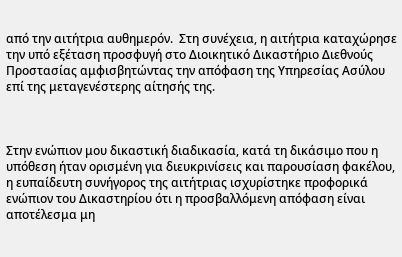από την αιτήτρια αυθημερόν.  Στη συνέχεια, η αιτήτρια καταχώρησε την υπό εξέταση προσφυγή στο Διοικητικό Δικαστήριο Διεθνούς Προστασίας αμφισβητώντας την απόφαση της Υπηρεσίας Ασύλου επί της μεταγενέστερης αίτησής της.



Στην ενώπιον μου δικαστική διαδικασία, κατά τη δικάσιμο που η υπόθεση ήταν ορισμένη για διευκρινίσεις και παρουσίαση φακέλου, η ευπαίδευτη συνήγορος της αιτήτριας ισχυρίστηκε προφορικά ενώπιον του Δικαστηρίου ότι η προσβαλλόμενη απόφαση είναι αποτέλεσμα μη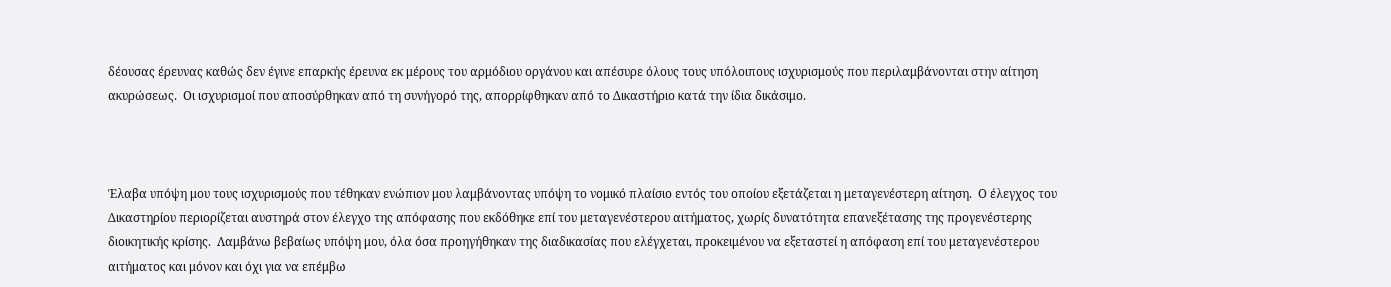δέουσας έρευνας καθώς δεν έγινε επαρκής έρευνα εκ μέρους του αρμόδιου οργάνου και απέσυρε όλους τους υπόλοιπους ισχυρισμούς που περιλαμβάνονται στην αίτηση ακυρώσεως.  Οι ισχυρισμοί που αποσύρθηκαν από τη συνήγορό της, απορρίφθηκαν από το Δικαστήριο κατά την ίδια δικάσιμο.



Έλαβα υπόψη μου τους ισχυρισμούς που τέθηκαν ενώπιον μου λαμβάνοντας υπόψη το νομικό πλαίσιο εντός του οποίου εξετάζεται η μεταγενέστερη αίτηση.  Ο έλεγχος του Δικαστηρίου περιορίζεται αυστηρά στον έλεγχο της απόφασης που εκδόθηκε επί του μεταγενέστερου αιτήματος, χωρίς δυνατότητα επανεξέτασης της προγενέστερης διοικητικής κρίσης.  Λαμβάνω βεβαίως υπόψη μου, όλα όσα προηγήθηκαν της διαδικασίας που ελέγχεται, προκειμένου να εξεταστεί η απόφαση επί του μεταγενέστερου αιτήματος και μόνον και όχι για να επέμβω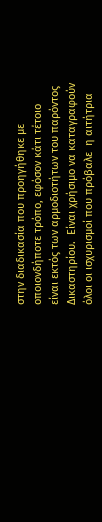στην διαδικασία που προηγήθηκε με οποιονδήποτε τρόπο, εφόσον κάτι τέτοιο είναι εκτός των αρμοδιοτήτων του παρόντος Δικαστηρίου.  Είναι χρήσιμο να καταγραφούν όλοι οι ισχυρισμοί που πρόβαλε  η αιτήτρια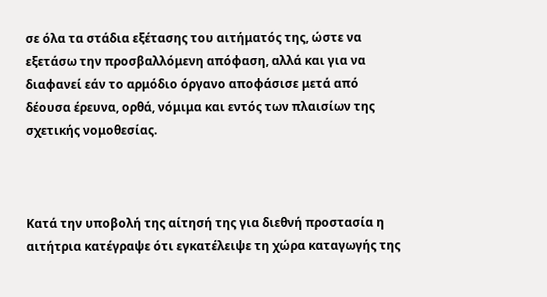σε όλα τα στάδια εξέτασης του αιτήματός της, ώστε να εξετάσω την προσβαλλόμενη απόφαση, αλλά και για να διαφανεί εάν το αρμόδιο όργανο αποφάσισε μετά από δέουσα έρευνα, ορθά, νόμιμα και εντός των πλαισίων της σχετικής νομοθεσίας.



Κατά την υποβολή της αίτησή της για διεθνή προστασία η αιτήτρια κατέγραψε ότι εγκατέλειψε τη χώρα καταγωγής της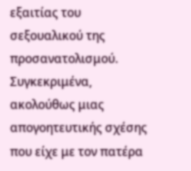εξαιτίας του σεξουαλικού της προσανατολισμού.  Συγκεκριμένα, ακολούθως μιας απογοητευτικής σχέσης που είχε με τον πατέρα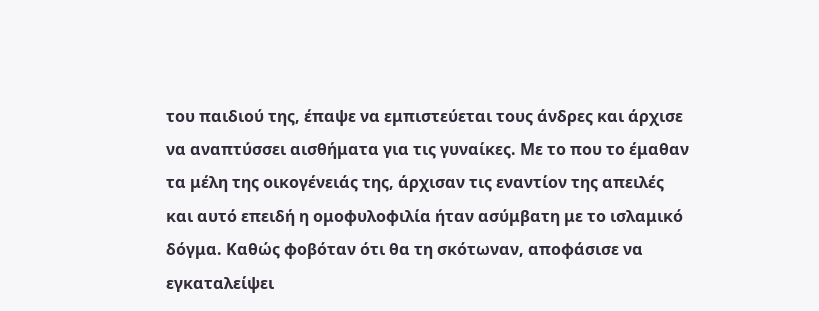του παιδιού της, έπαψε να εμπιστεύεται τους άνδρες και άρχισε να αναπτύσσει αισθήματα για τις γυναίκες. Με το που το έμαθαν τα μέλη της οικογένειάς της, άρχισαν τις εναντίον της απειλές και αυτό επειδή η ομοφυλοφιλία ήταν ασύμβατη με το ισλαμικό δόγμα. Καθώς φοβόταν ότι θα τη σκότωναν, αποφάσισε να εγκαταλείψει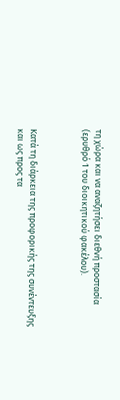τη χώρα και να αναζητήσει διεθνή προστασία (ερυθρό 1 του διοικητικού φακέλου).



Κατά τη διάρκεια της προφορικής της συνέντευξης και ως προς τα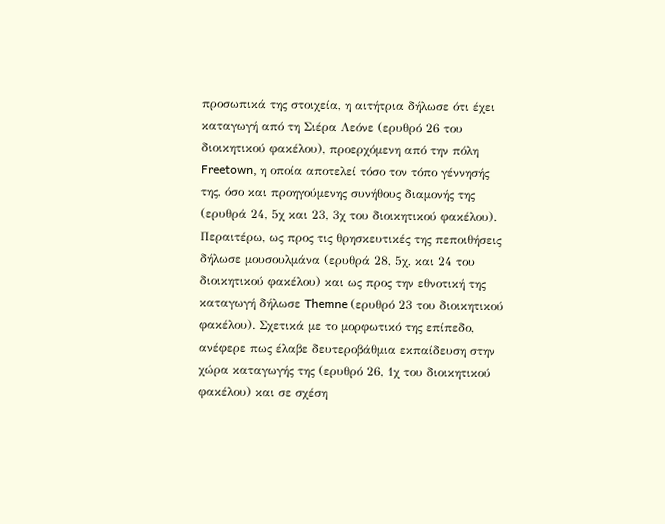προσωπικά της στοιχεία, η αιτήτρια δήλωσε ότι έχει καταγωγή από τη Σιέρα Λεόνε (ερυθρό 26 του διοικητικού φακέλου), προερχόμενη από την πόλη Freetown, η οποία αποτελεί τόσο τον τόπο γέννησής της, όσο και προηγούμενης συνήθους διαμονής της (ερυθρά 24, 5χ και 23, 3χ του διοικητικού φακέλου).  Περαιτέρω, ως προς τις θρησκευτικές της πεποιθήσεις δήλωσε μουσουλμάνα (ερυθρά 28, 5χ, και 24 του διοικητικού φακέλου) και ως προς την εθνοτική της καταγωγή δήλωσε Themne (ερυθρό 23 του διοικητικού φακέλου). Σχετικά με το μορφωτικό της επίπεδο, ανέφερε πως έλαβε δευτεροβάθμια εκπαίδευση στην χώρα καταγωγής της (ερυθρό 26, 1χ του διοικητικού φακέλου) και σε σχέση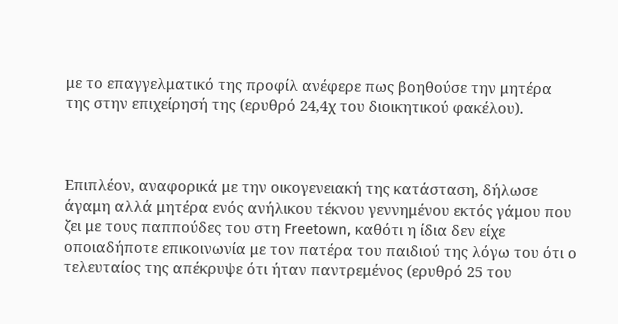με το επαγγελματικό της προφίλ ανέφερε πως βοηθούσε την μητέρα της στην επιχείρησή της (ερυθρό 24,4χ του διοικητικού φακέλου).



Επιπλέον, αναφορικά με την οικογενειακή της κατάσταση, δήλωσε άγαμη αλλά μητέρα ενός ανήλικου τέκνου γεννημένου εκτός γάμου που ζει με τους παππούδες του στη Freetown, καθότι η ίδια δεν είχε οποιαδήποτε επικοινωνία με τον πατέρα του παιδιού της λόγω του ότι ο τελευταίος της απέκρυψε ότι ήταν παντρεμένος (ερυθρό 25 του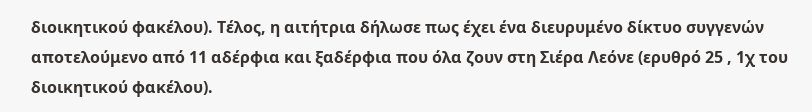διοικητικού φακέλου). Τέλος, η αιτήτρια δήλωσε πως έχει ένα διευρυμένο δίκτυο συγγενών αποτελούμενο από 11 αδέρφια και ξαδέρφια που όλα ζουν στη Σιέρα Λεόνε (ερυθρό 25 , 1χ του διοικητικού φακέλου).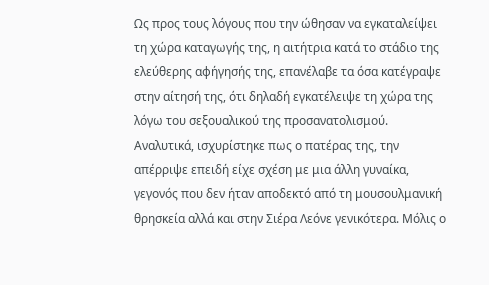Ως προς τους λόγους που την ώθησαν να εγκαταλείψει τη χώρα καταγωγής της, η αιτήτρια κατά το στάδιο της ελεύθερης αφήγησής της, επανέλαβε τα όσα κατέγραψε στην αίτησή της, ότι δηλαδή εγκατέλειψε τη χώρα της λόγω του σεξουαλικού της προσανατολισμού.  Αναλυτικά, ισχυρίστηκε πως ο πατέρας της, την απέρριψε επειδή είχε σχέση με μια άλλη γυναίκα, γεγονός που δεν ήταν αποδεκτό από τη μουσουλμανική θρησκεία αλλά και στην Σιέρα Λεόνε γενικότερα. Μόλις ο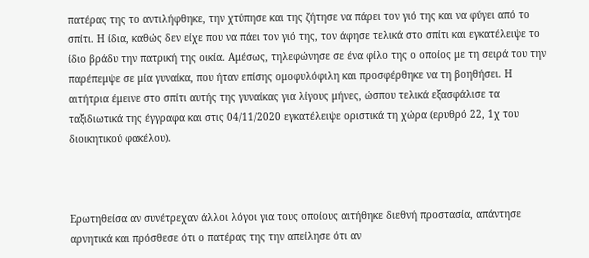πατέρας της το αντιλήφθηκε, την χτύπησε και της ζήτησε να πάρει τον γιό της και να φύγει από το σπίτι. Η ίδια, καθώς δεν είχε που να πάει τον γιό της, τον άφησε τελικά στο σπίτι και εγκατέλειψε το ίδιο βράδυ την πατρική της οικία. Αμέσως, τηλεφώνησε σε ένα φίλο της ο οποίος με τη σειρά του την παρέπεμψε σε μία γυναίκα, που ήταν επίσης ομοφυλόφιλη και προσφέρθηκε να τη βοηθήσει. Η αιτήτρια έμεινε στο σπίτι αυτής της γυναίκας για λίγους μήνες, ώσπου τελικά εξασφάλισε τα ταξιδιωτικά της έγγραφα και στις 04/11/2020 εγκατέλειψε οριστικά τη χώρα (ερυθρό 22, 1χ του διοικητικού φακέλου).



Ερωτηθείσα αν συνέτρεχαν άλλοι λόγοι για τους οποίους αιτήθηκε διεθνή προστασία, απάντησε αρνητικά και πρόσθεσε ότι ο πατέρας της την απείλησε ότι αν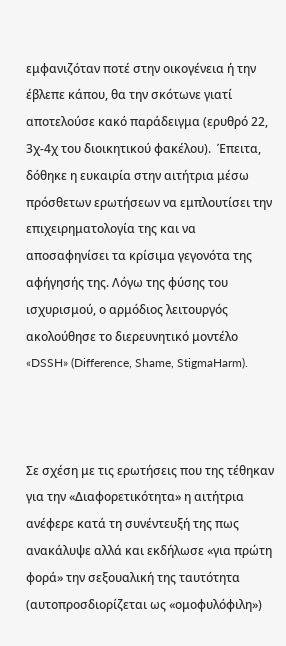εμφανιζόταν ποτέ στην οικογένεια ή την έβλεπε κάπου, θα την σκότωνε γιατί αποτελούσε κακό παράδειγμα (ερυθρό 22, 3χ-4χ του διοικητικού φακέλου).  Έπειτα, δόθηκε η ευκαιρία στην αιτήτρια μέσω πρόσθετων ερωτήσεων να εμπλουτίσει την επιχειρηματολογία της και να αποσαφηνίσει τα κρίσιμα γεγονότα της αφήγησής της. Λόγω της φύσης του ισχυρισμού, ο αρμόδιος λειτουργός ακολούθησε το διερευνητικό μοντέλο «DSSH» (Difference, Shame, StigmaHarm).



Σε σχέση με τις ερωτήσεις που της τέθηκαν για την «Διαφορετικότητα» η αιτήτρια ανέφερε κατά τη συνέντευξή της πως ανακάλυψε αλλά και εκδήλωσε «για πρώτη φορά» την σεξουαλική της ταυτότητα (αυτοπροσδιορίζεται ως «ομοφυλόφιλη»)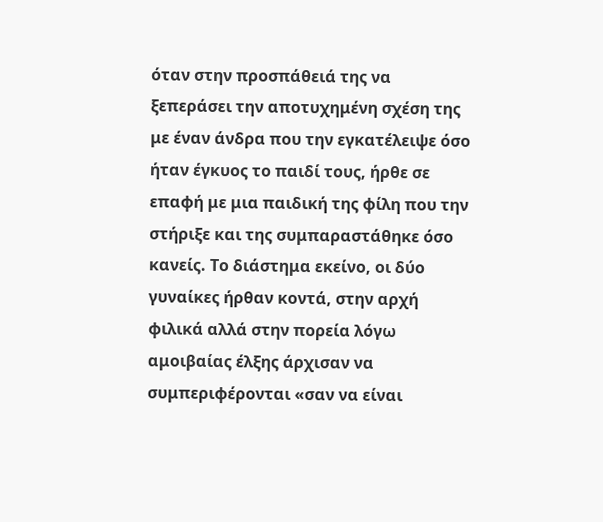όταν στην προσπάθειά της να ξεπεράσει την αποτυχημένη σχέση της με έναν άνδρα που την εγκατέλειψε όσο ήταν έγκυος το παιδί τους, ήρθε σε επαφή με μια παιδική της φίλη που την στήριξε και της συμπαραστάθηκε όσο κανείς. Το διάστημα εκείνο, οι δύο γυναίκες ήρθαν κοντά, στην αρχή φιλικά αλλά στην πορεία λόγω αμοιβαίας έλξης άρχισαν να συμπεριφέρονται «σαν να είναι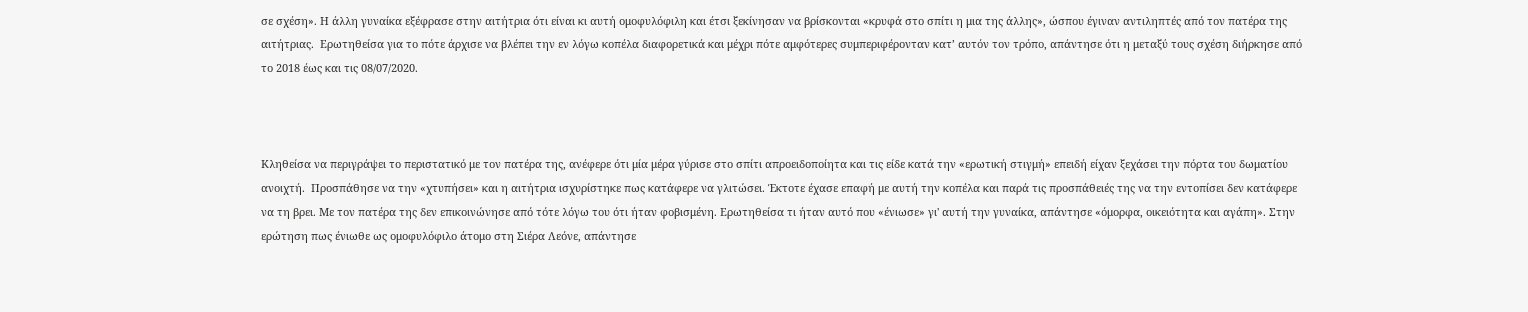σε σχέση». Η άλλη γυναίκα εξέφρασε στην αιτήτρια ότι είναι κι αυτή ομοφυλόφιλη και έτσι ξεκίνησαν να βρίσκονται «κρυφά στο σπίτι η μια της άλλης», ώσπου έγιναν αντιληπτές από τον πατέρα της αιτήτριας.  Ερωτηθείσα για το πότε άρχισε να βλέπει την εν λόγω κοπέλα διαφορετικά και μέχρι πότε αμφότερες συμπεριφέρονταν κατ’ αυτόν τον τρόπο, απάντησε ότι η μεταξύ τους σχέση διήρκησε από το 2018 έως και τις 08/07/2020.



Κληθείσα να περιγράψει το περιστατικό με τον πατέρα της, ανέφερε ότι μία μέρα γύρισε στο σπίτι απροειδοποίητα και τις είδε κατά την «ερωτική στιγμή» επειδή είχαν ξεχάσει την πόρτα του δωματίου ανοιχτή.  Προσπάθησε να την «χτυπήσει» και η αιτήτρια ισχυρίστηκε πως κατάφερε να γλιτώσει. Έκτοτε έχασε επαφή με αυτή την κοπέλα και παρά τις προσπάθειές της να την εντοπίσει δεν κατάφερε να τη βρει. Με τον πατέρα της δεν επικοινώνησε από τότε λόγω του ότι ήταν φοβισμένη. Ερωτηθείσα τι ήταν αυτό που «ένιωσε» γι' αυτή την γυναίκα, απάντησε «όμορφα, οικειότητα και αγάπη». Στην ερώτηση πως ένιωθε ως ομοφυλόφιλο άτομο στη Σιέρα Λεόνε, απάντησε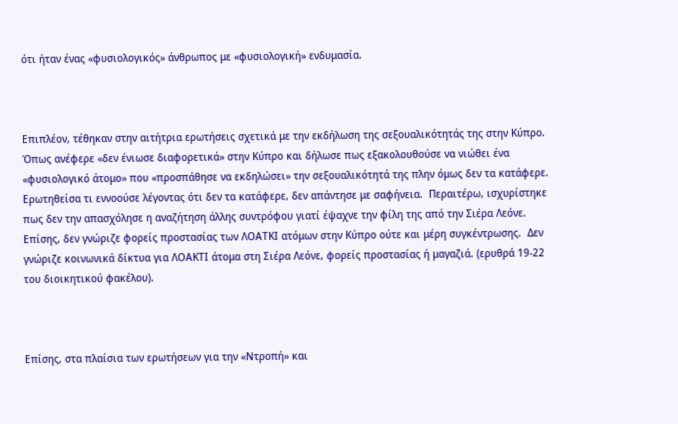ότι ήταν ένας «φυσιολογικός» άνθρωπος με «φυσιολογική» ενδυμασία.



Επιπλέον, τέθηκαν στην αιτήτρια ερωτήσεις σχετικά με την εκδήλωση της σεξουαλικότητάς της στην Κύπρο.  Όπως ανέφερε «δεν ένιωσε διαφορετικά» στην Κύπρο και δήλωσε πως εξακολουθούσε να νιώθει ένα «φυσιολογικό άτομο» που «προσπάθησε να εκδηλώσει» την σεξουαλικότητά της πλην όμως δεν τα κατάφερε.  Ερωτηθείσα τι εννοούσε λέγοντας ότι δεν τα κατάφερε, δεν απάντησε με σαφήνεια.  Περαιτέρω, ισχυρίστηκε πως δεν την απασχόλησε η αναζήτηση άλλης συντρόφου γιατί έψαχνε την φίλη της από την Σιέρα Λεόνε. Επίσης, δεν γνώριζε φορείς προστασίας των ΛΟΑΤΚΙ ατόμων στην Κύπρο ούτε και μέρη συγκέντρωσης.  Δεν γνώριζε κοινωνικά δίκτυα για ΛΟΑΚΤΙ άτομα στη Σιέρα Λεόνε, φορείς προστασίας ή μαγαζιά. (ερυθρά 19-22 του διοικητικού φακέλου).



Επίσης, στα πλαίσια των ερωτήσεων για την «Ντροπή» και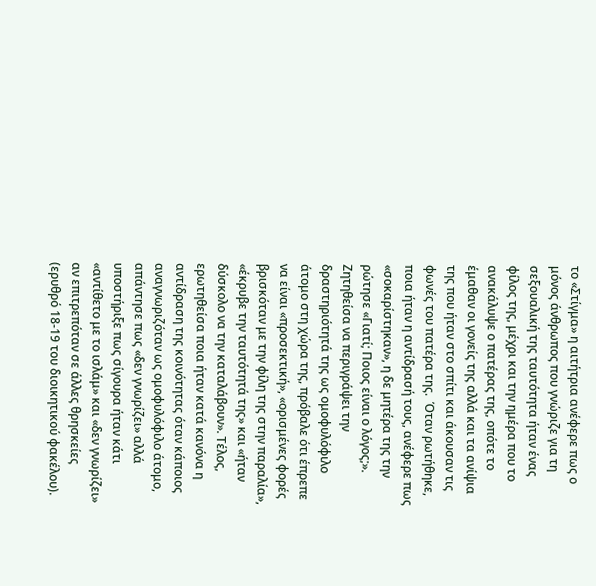το «Στίγμα» η αιτήτρια ανέφερε πως ο μόνος άνθρωπος που γνώριζε για τη σεξουαλική της ταυτότητα ήταν ένας φίλος της, μέχρι και την ημέρα που το ανακάλυψε ο πατέρας της, οπότε το έμαθαν οι γονείς της αλλά και τα ανίψια της που ήταν στο σπίτι και άκουσαν τις φωνές του πατέρα της.  Όταν ρωτήθηκε, ποια ήταν η αντίδρασή τους, ανέφερε πως «σοκαρίστηκαν», η δε μητέρα της την ρώτησε «Γιατί; Ποιος είναι ο λόγος;». Ζητηθείσα να περιγράψει την δραστηριότητά της ως ομοφυλόφιλο άτομο στη χώρα της, πρόβαλε ότι έπρεπε να είναι «προσεκτική», «ορισμένες φορές βρισκόταν με την φίλη της στην παραλία», «έκρυβε την ταυτότητά της» και «ήταν δύσκολο να την καταλάβουν». Τέλος, ερωτηθείσα ποια ήταν κατά κανόνα η αντίδραση της κοινότητας όταν κάποιος αναγνωριζόταν ως ομοφυλόφιλο άτομο, απάντησε πως «δεν γνωρίζει» αλλά υποστήριξε πως σίγουρα ήταν κάτι «αντίθετο με το ισλάμ» και «δεν γνωρίζει» αν επιτρεπόταν σε άλλες θρησκείες (ερυθρό 18-19 του διοικητικού φακέλου).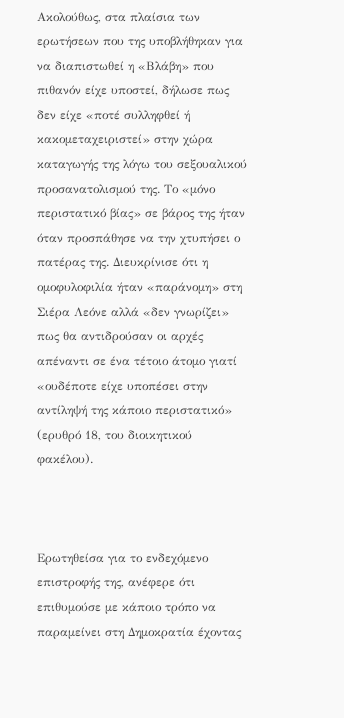Ακολούθως, στα πλαίσια των ερωτήσεων που της υποβλήθηκαν για να διαπιστωθεί η «Βλάβη» που πιθανόν είχε υποστεί, δήλωσε πως δεν είχε «ποτέ συλληφθεί ή κακομεταχειριστεί» στην χώρα καταγωγής της λόγω του σεξουαλικού προσανατολισμού της. Το «μόνο περιστατικό βίας» σε βάρος της ήταν όταν προσπάθησε να την χτυπήσει ο πατέρας της. Διευκρίνισε ότι η ομοφυλοφιλία ήταν «παράνομη» στη Σιέρα Λεόνε αλλά «δεν γνωρίζει» πως θα αντιδρούσαν οι αρχές απέναντι σε ένα τέτοιο άτομο γιατί «ουδέποτε είχε υποπέσει στην αντίληψή της κάποιο περιστατικό» (ερυθρό 18, του διοικητικού φακέλου).



Ερωτηθείσα για το ενδεχόμενο επιστροφής της, ανέφερε ότι επιθυμούσε με κάποιο τρόπο να παραμείνει στη Δημοκρατία έχοντας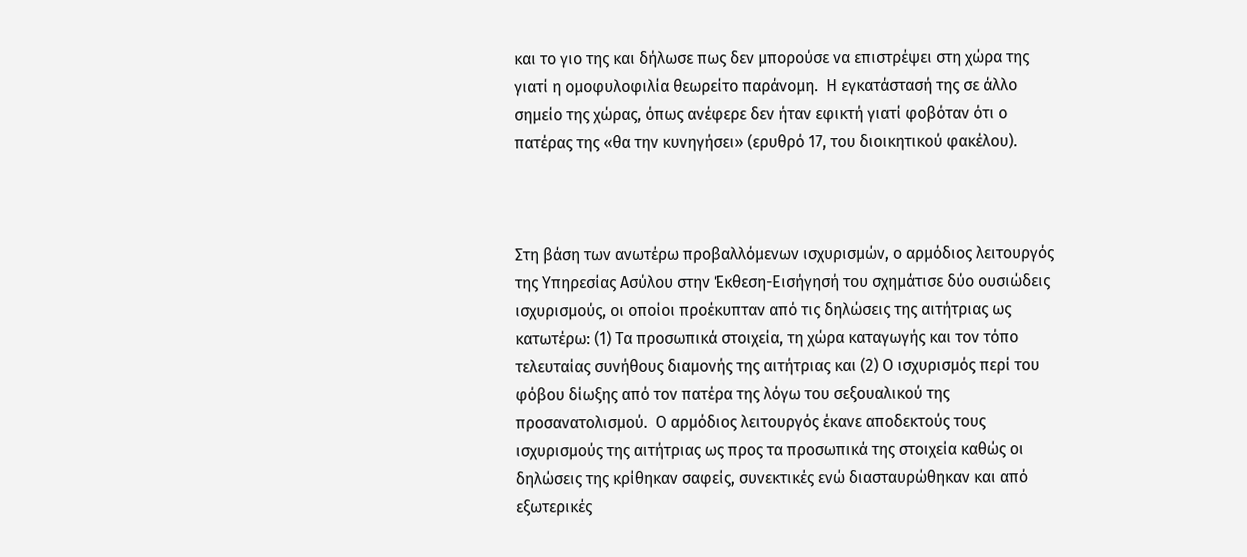και το γιο της και δήλωσε πως δεν μπορούσε να επιστρέψει στη χώρα της γιατί η ομοφυλοφιλία θεωρείτο παράνομη.  Η εγκατάστασή της σε άλλο σημείο της χώρας, όπως ανέφερε δεν ήταν εφικτή γιατί φοβόταν ότι ο πατέρας της «θα την κυνηγήσει» (ερυθρό 17, του διοικητικού φακέλου).



Στη βάση των ανωτέρω προβαλλόμενων ισχυρισμών, ο αρμόδιος λειτουργός της Υπηρεσίας Ασύλου στην Έκθεση-Εισήγησή του σχημάτισε δύο ουσιώδεις ισχυρισμούς, οι οποίοι προέκυπταν από τις δηλώσεις της αιτήτριας ως κατωτέρω: (1) Τα προσωπικά στοιχεία, τη χώρα καταγωγής και τον τόπο τελευταίας συνήθους διαμονής της αιτήτριας και (2) Ο ισχυρισμός περί του φόβου δίωξης από τον πατέρα της λόγω του σεξουαλικού της προσανατολισμού.  Ο αρμόδιος λειτουργός έκανε αποδεκτούς τους ισχυρισμούς της αιτήτριας ως προς τα προσωπικά της στοιχεία καθώς οι δηλώσεις της κρίθηκαν σαφείς, συνεκτικές ενώ διασταυρώθηκαν και από εξωτερικές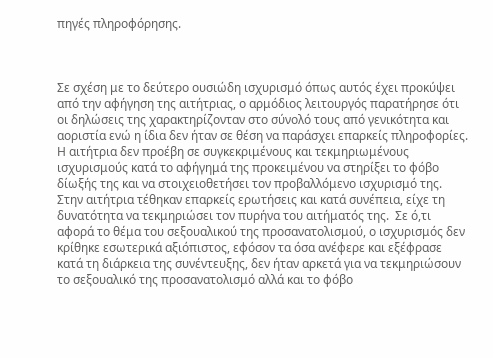πηγές πληροφόρησης.



Σε σχέση με το δεύτερο ουσιώδη ισχυρισμό όπως αυτός έχει προκύψει από την αφήγηση της αιτήτριας, ο αρμόδιος λειτουργός παρατήρησε ότι οι δηλώσεις της χαρακτηρίζονταν στο σύνολό τους από γενικότητα και αοριστία ενώ η ίδια δεν ήταν σε θέση να παράσχει επαρκείς πληροφορίες.  Η αιτήτρια δεν προέβη σε συγκεκριμένους και τεκμηριωμένους ισχυρισμούς κατά το αφήγημά της προκειμένου να στηρίξει το φόβο δίωξής της και να στοιχειοθετήσει τον προβαλλόμενο ισχυρισμό της.   Στην αιτήτρια τέθηκαν επαρκείς ερωτήσεις και κατά συνέπεια, είχε τη δυνατότητα να τεκμηριώσει τον πυρήνα του αιτήματός της.  Σε ό,τι αφορά το θέμα του σεξουαλικού της προσανατολισμού, ο ισχυρισμός δεν κρίθηκε εσωτερικά αξιόπιστος, εφόσον τα όσα ανέφερε και εξέφρασε κατά τη διάρκεια της συνέντευξης, δεν ήταν αρκετά για να τεκμηριώσουν το σεξουαλικό της προσανατολισμό αλλά και το φόβο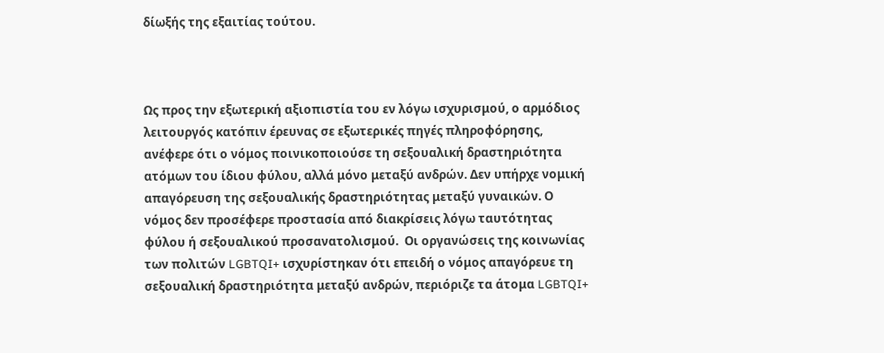δίωξής της εξαιτίας τούτου.



Ως προς την εξωτερική αξιοπιστία του εν λόγω ισχυρισμού, ο αρμόδιος λειτουργός κατόπιν έρευνας σε εξωτερικές πηγές πληροφόρησης, ανέφερε ότι ο νόμος ποινικοποιούσε τη σεξουαλική δραστηριότητα ατόμων του ίδιου φύλου, αλλά μόνο μεταξύ ανδρών. Δεν υπήρχε νομική απαγόρευση της σεξουαλικής δραστηριότητας μεταξύ γυναικών. Ο νόμος δεν προσέφερε προστασία από διακρίσεις λόγω ταυτότητας φύλου ή σεξουαλικού προσανατολισμού.  Οι οργανώσεις της κοινωνίας των πολιτών LGBTQI+ ισχυρίστηκαν ότι επειδή ο νόμος απαγόρευε τη σεξουαλική δραστηριότητα μεταξύ ανδρών, περιόριζε τα άτομα LGBTQI+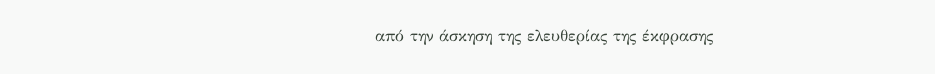από την άσκηση της ελευθερίας της έκφρασης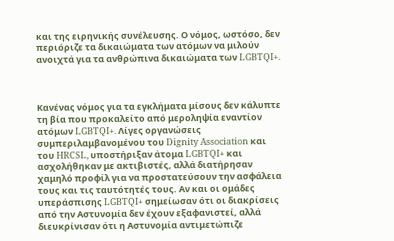και της ειρηνικής συνέλευσης. Ο νόμος, ωστόσο, δεν περιόριζε τα δικαιώματα των ατόμων να μιλούν ανοιχτά για τα ανθρώπινα δικαιώματα των LGBTQI+.



Κανένας νόμος για τα εγκλήματα μίσους δεν κάλυπτε τη βία που προκαλείτο από μεροληψία εναντίον ατόμων LGBTQI+. Λίγες οργανώσεις συμπεριλαμβανομένου του Dignity Association και του HRCSL, υποστήριξαν άτομα LGBTQI+ και ασχολήθηκαν με ακτιβιστές, αλλά διατήρησαν χαμηλό προφίλ για να προστατεύσουν την ασφάλεια τους και τις ταυτότητές τους. Αν και οι ομάδες υπεράσπισης LGBTQI+ σημείωσαν ότι οι διακρίσεις από την Αστυνομία δεν έχουν εξαφανιστεί, αλλά διευκρίνισαν ότι η Αστυνομία αντιμετώπιζε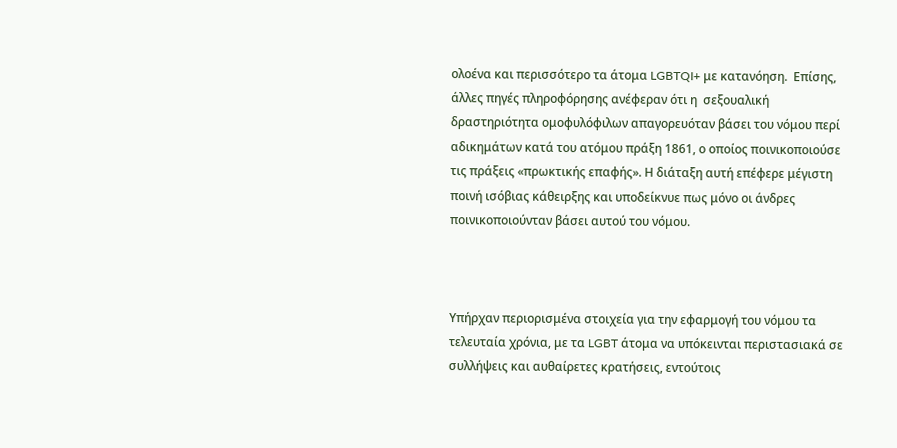ολοένα και περισσότερο τα άτομα LGBTQI+ με κατανόηση.  Επίσης, άλλες πηγές πληροφόρησης ανέφεραν ότι η  σεξουαλική δραστηριότητα ομοφυλόφιλων απαγορευόταν βάσει του νόμου περί αδικημάτων κατά του ατόμου πράξη 1861, ο οποίος ποινικοποιούσε τις πράξεις «πρωκτικής επαφής». Η διάταξη αυτή επέφερε μέγιστη ποινή ισόβιας κάθειρξης και υποδείκνυε πως μόνο οι άνδρες ποινικοποιούνταν βάσει αυτού του νόμου.



Υπήρχαν περιορισμένα στοιχεία για την εφαρμογή του νόμου τα τελευταία χρόνια, με τα LGBT άτομα να υπόκεινται περιστασιακά σε συλλήψεις και αυθαίρετες κρατήσεις, εντούτοις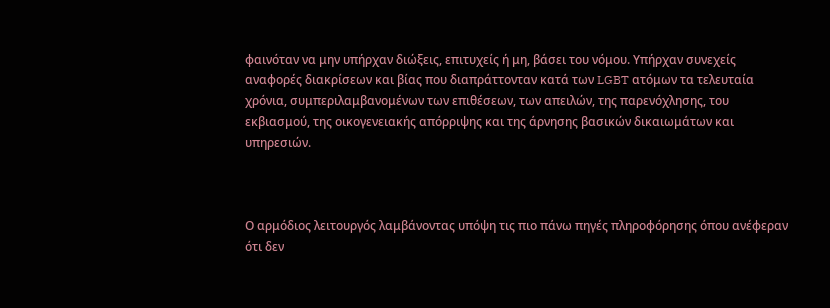φαινόταν να μην υπήρχαν διώξεις, επιτυχείς ή μη, βάσει του νόμου. Υπήρχαν συνεχείς αναφορές διακρίσεων και βίας που διαπράττονταν κατά των LGBT ατόμων τα τελευταία χρόνια, συμπεριλαμβανομένων των επιθέσεων, των απειλών, της παρενόχλησης, του εκβιασμού, της οικογενειακής απόρριψης και της άρνησης βασικών δικαιωμάτων και υπηρεσιών.



Ο αρμόδιος λειτουργός λαμβάνοντας υπόψη τις πιο πάνω πηγές πληροφόρησης όπου ανέφεραν ότι δεν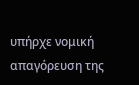υπήρχε νομική απαγόρευση της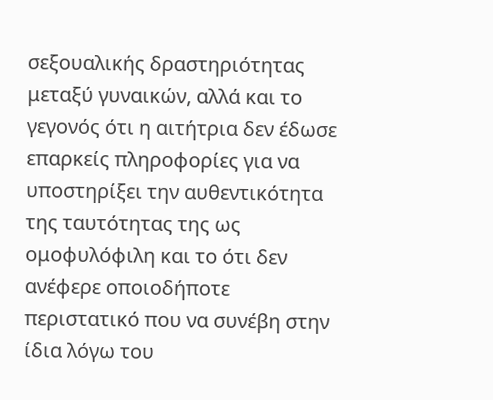σεξουαλικής δραστηριότητας μεταξύ γυναικών, αλλά και το γεγονός ότι η αιτήτρια δεν έδωσε επαρκείς πληροφορίες για να υποστηρίξει την αυθεντικότητα της ταυτότητας της ως ομοφυλόφιλη και το ότι δεν ανέφερε οποιοδήποτε περιστατικό που να συνέβη στην ίδια λόγω του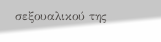σεξουαλικού της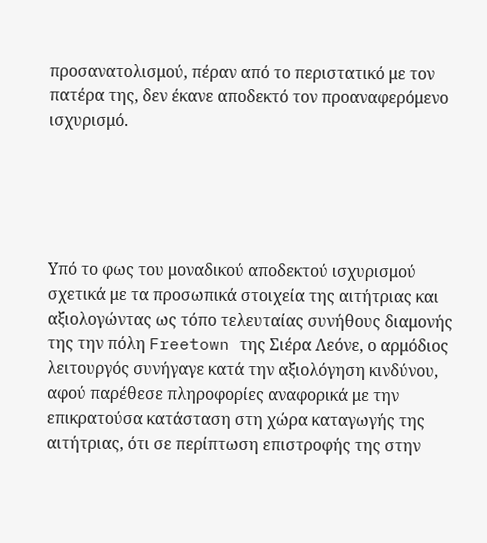προσανατολισμού, πέραν από το περιστατικό με τον πατέρα της, δεν έκανε αποδεκτό τον προαναφερόμενο ισχυρισμό.





Υπό το φως του μοναδικού αποδεκτού ισχυρισμού σχετικά με τα προσωπικά στοιχεία της αιτήτριας και αξιολογώντας ως τόπο τελευταίας συνήθους διαμονής της την πόλη Freetown της Σιέρα Λεόνε, ο αρμόδιος λειτουργός συνήγαγε κατά την αξιολόγηση κινδύνου, αφού παρέθεσε πληροφορίες αναφορικά με την επικρατούσα κατάσταση στη χώρα καταγωγής της αιτήτριας, ότι σε περίπτωση επιστροφής της στην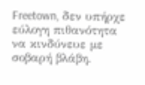Freetown, δεν υπήρχε εύλογη πιθανότητα να κινδύνευε με σοβαρή βλάβη.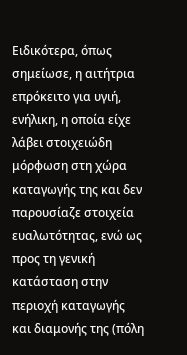Ειδικότερα, όπως σημείωσε, η αιτήτρια επρόκειτο για υγιή, ενήλικη, η οποία είχε λάβει στοιχειώδη μόρφωση στη χώρα καταγωγής της και δεν παρουσίαζε στοιχεία ευαλωτότητας, ενώ ως προς τη γενική κατάσταση στην περιοχή καταγωγής και διαμονής της (πόλη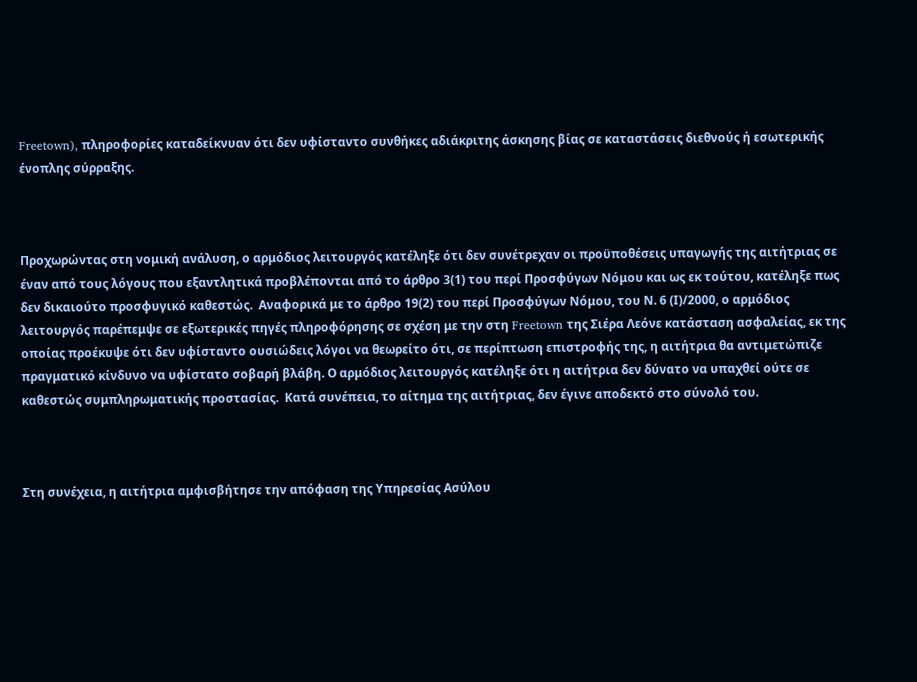Freetown), πληροφορίες καταδείκνυαν ότι δεν υφίσταντο συνθήκες αδιάκριτης άσκησης βίας σε καταστάσεις διεθνούς ή εσωτερικής ένοπλης σύρραξης.



Προχωρώντας στη νομική ανάλυση, ο αρμόδιος λειτουργός κατέληξε ότι δεν συνέτρεχαν οι προϋποθέσεις υπαγωγής της αιτήτριας σε έναν από τους λόγους που εξαντλητικά προβλέπονται από το άρθρο 3(1) του περί Προσφύγων Νόμου και ως εκ τούτου, κατέληξε πως δεν δικαιούτο προσφυγικό καθεστώς.  Αναφορικά με το άρθρο 19(2) του περί Προσφύγων Νόμου, του Ν. 6 (Ι)/2000, ο αρμόδιος λειτουργός παρέπεμψε σε εξωτερικές πηγές πληροφόρησης σε σχέση με την στη Freetown της Σιέρα Λεόνε κατάσταση ασφαλείας, εκ της οποίας προέκυψε ότι δεν υφίσταντο ουσιώδεις λόγοι να θεωρείτο ότι, σε περίπτωση επιστροφής της, η αιτήτρια θα αντιμετώπιζε πραγματικό κίνδυνο να υφίστατο σοβαρή βλάβη. Ο αρμόδιος λειτουργός κατέληξε ότι η αιτήτρια δεν δύνατο να υπαχθεί ούτε σε καθεστώς συμπληρωματικής προστασίας.  Κατά συνέπεια, το αίτημα της αιτήτριας, δεν έγινε αποδεκτό στο σύνολό του.



Στη συνέχεια, η αιτήτρια αμφισβήτησε την απόφαση της Υπηρεσίας Ασύλου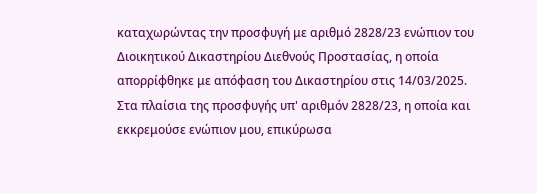καταχωρώντας την προσφυγή με αριθμό 2828/23 ενώπιον του Διοικητικού Δικαστηρίου Διεθνούς Προστασίας, η οποία απορρίφθηκε με απόφαση του Δικαστηρίου στις 14/03/2025.  Στα πλαίσια της προσφυγής υπ' αριθμόν 2828/23, η οποία και εκκρεμούσε ενώπιον μου, επικύρωσα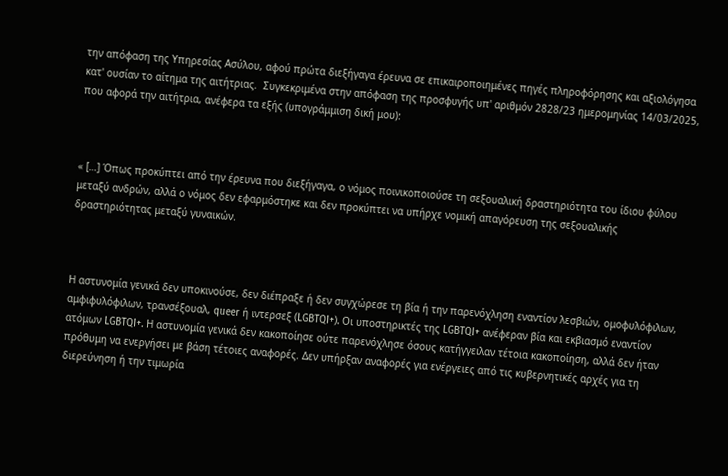την απόφαση της Υπηρεσίας Ασύλου, αφού πρώτα διεξήγαγα έρευνα σε επικαιροποιημένες πηγές πληροφόρησης και αξιολόγησα κατ' ουσίαν το αίτημα της αιτήτριας.  Συγκεκριμένα στην απόφαση της προσφυγής υπ' αριθμόν 2828/23 ημερομηνίας 14/03/2025, που αφορά την αιτήτρια, ανέφερα τα εξής (υπογράμμιση δική μου):



« […] Όπως προκύπτει από την έρευνα που διεξήγαγα, ο νόμος ποινικοποιούσε τη σεξουαλική δραστηριότητα του ίδιου φύλου μεταξύ ανδρών, αλλά ο νόμος δεν εφαρμόστηκε και δεν προκύπτει να υπήρχε νομική απαγόρευση της σεξουαλικής δραστηριότητας μεταξύ γυναικών.



Η αστυνομία γενικά δεν υποκινούσε, δεν διέπραξε ή δεν συγχώρεσε τη βία ή την παρενόχληση εναντίον λεσβιών, ομοφυλόφιλων, αμφιφυλόφιλων, τρανσέξουαλ, queer ή ιντερσεξ (LGBTQI+). Οι υποστηρικτές της LGBTQI+ ανέφεραν βία και εκβιασμό εναντίον ατόμων LGBTQI+. Η αστυνομία γενικά δεν κακοποίησε ούτε παρενόχλησε όσους κατήγγειλαν τέτοια κακοποίηση, αλλά δεν ήταν πρόθυμη να ενεργήσει με βάση τέτοιες αναφορές. Δεν υπήρξαν αναφορές για ενέργειες από τις κυβερνητικές αρχές για τη διερεύνηση ή την τιμωρία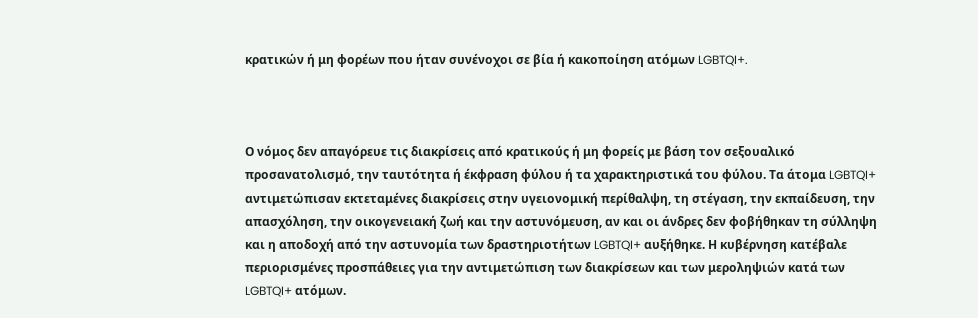κρατικών ή μη φορέων που ήταν συνένοχοι σε βία ή κακοποίηση ατόμων LGBTQI+.



Ο νόμος δεν απαγόρευε τις διακρίσεις από κρατικούς ή μη φορείς με βάση τον σεξουαλικό προσανατολισμό, την ταυτότητα ή έκφραση φύλου ή τα χαρακτηριστικά του φύλου. Τα άτομα LGBTQI+ αντιμετώπισαν εκτεταμένες διακρίσεις στην υγειονομική περίθαλψη, τη στέγαση, την εκπαίδευση, την απασχόληση, την οικογενειακή ζωή και την αστυνόμευση, αν και οι άνδρες δεν φοβήθηκαν τη σύλληψη και η αποδοχή από την αστυνομία των δραστηριοτήτων LGBTQI+ αυξήθηκε. Η κυβέρνηση κατέβαλε περιορισμένες προσπάθειες για την αντιμετώπιση των διακρίσεων και των μεροληψιών κατά των LGBTQI+ ατόμων.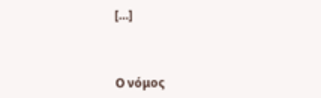[…]



Ο νόμος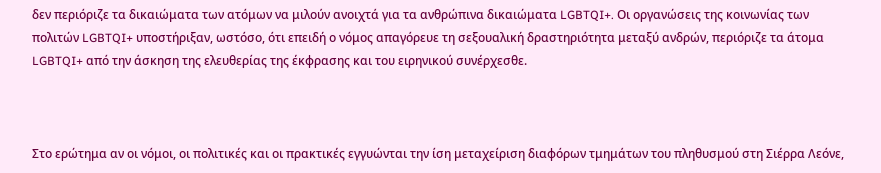δεν περιόριζε τα δικαιώματα των ατόμων να μιλούν ανοιχτά για τα ανθρώπινα δικαιώματα LGBTQI+. Οι οργανώσεις της κοινωνίας των πολιτών LGBTQI+ υποστήριξαν, ωστόσο, ότι επειδή ο νόμος απαγόρευε τη σεξουαλική δραστηριότητα μεταξύ ανδρών, περιόριζε τα άτομα LGBTQI+ από την άσκηση της ελευθερίας της έκφρασης και του ειρηνικού συνέρχεσθε.



Στο ερώτημα αν οι νόμοι, οι πολιτικές και οι πρακτικές εγγυώνται την ίση μεταχείριση διαφόρων τμημάτων του πληθυσμού στη Σιέρρα Λεόνε,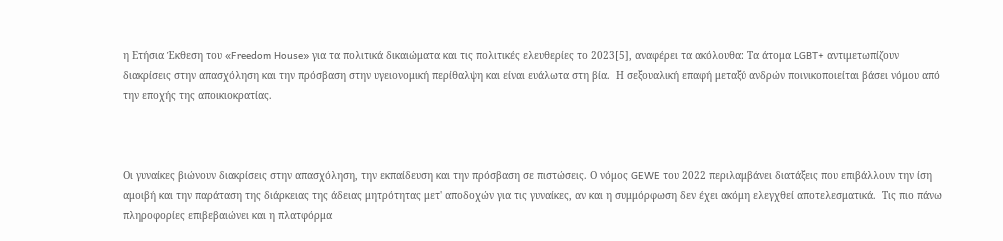η Ετήσια Έκθεση του «Freedom House» για τα πολιτικά δικαιώματα και τις πολιτικές ελευθερίες το 2023[5], αναφέρει τα ακόλουθα: Τα άτομα LGBT+ αντιμετωπίζουν διακρίσεις στην απασχόληση και την πρόσβαση στην υγειονομική περίθαλψη και είναι ευάλωτα στη βία.  Η σεξουαλική επαφή μεταξύ ανδρών ποινικοποιείται βάσει νόμου από την εποχής της αποικιοκρατίας.



Οι γυναίκες βιώνουν διακρίσεις στην απασχόληση, την εκπαίδευση και την πρόσβαση σε πιστώσεις. Ο νόμος GEWE του 2022 περιλαμβάνει διατάξεις που επιβάλλουν την ίση αμοιβή και την παράταση της διάρκειας της άδειας μητρότητας μετ' αποδοχών για τις γυναίκες, αν και η συμμόρφωση δεν έχει ακόμη ελεγχθεί αποτελεσματικά.  Τις πιο πάνω πληροφορίες επιβεβαιώνει και η πλατφόρμα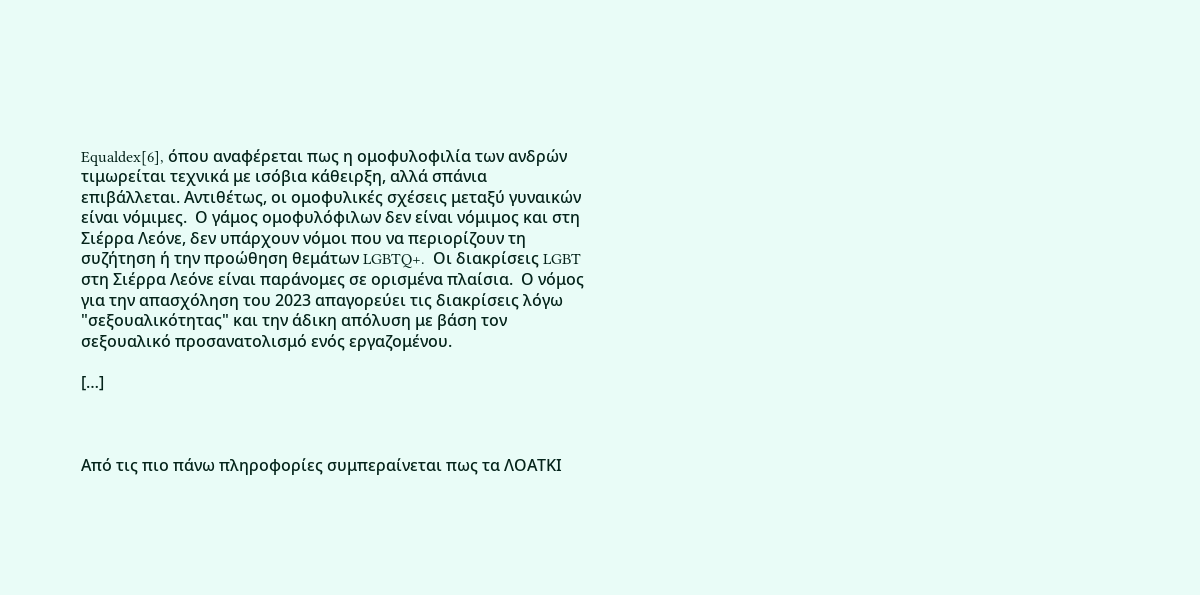Equaldex[6], όπου αναφέρεται πως η ομοφυλοφιλία των ανδρών τιμωρείται τεχνικά με ισόβια κάθειρξη, αλλά σπάνια επιβάλλεται. Αντιθέτως, οι ομοφυλικές σχέσεις μεταξύ γυναικών είναι νόμιμες.  Ο γάμος ομοφυλόφιλων δεν είναι νόμιμος και στη Σιέρρα Λεόνε, δεν υπάρχουν νόμοι που να περιορίζουν τη συζήτηση ή την προώθηση θεμάτων LGBTQ+.  Οι διακρίσεις LGBT στη Σιέρρα Λεόνε είναι παράνομες σε ορισμένα πλαίσια.  Ο νόμος για την απασχόληση του 2023 απαγορεύει τις διακρίσεις λόγω "σεξουαλικότητας" και την άδικη απόλυση με βάση τον σεξουαλικό προσανατολισμό ενός εργαζομένου.

[…]



Από τις πιο πάνω πληροφορίες συμπεραίνεται πως τα ΛΟΑΤΚΙ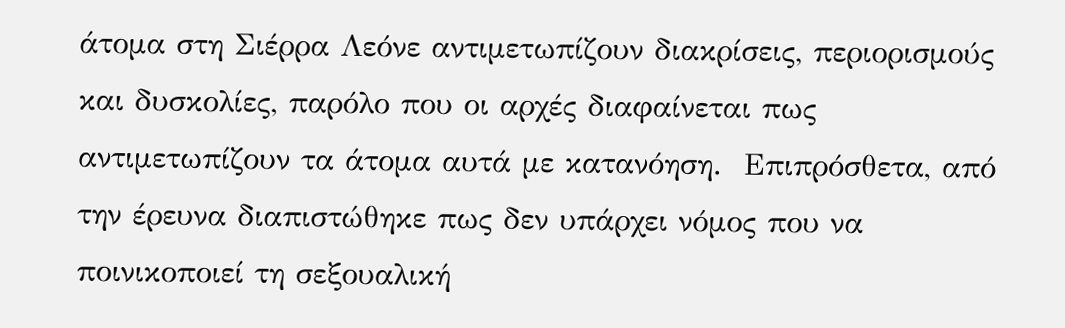άτομα στη Σιέρρα Λεόνε αντιμετωπίζουν διακρίσεις, περιορισμούς και δυσκολίες, παρόλο που οι αρχές διαφαίνεται πως αντιμετωπίζουν τα άτομα αυτά με κατανόηση.  Επιπρόσθετα, από την έρευνα διαπιστώθηκε πως δεν υπάρχει νόμος που να ποινικοποιεί τη σεξουαλική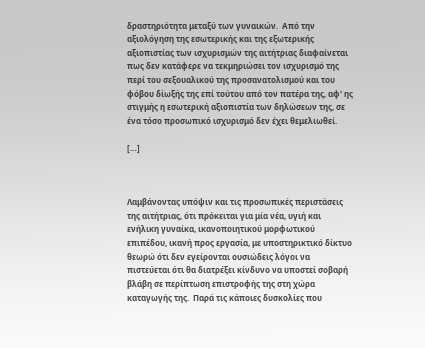δραστηριότητα μεταξύ των γυναικών.  Από την αξιολόγηση της εσωτερικής και της εξωτερικής αξιοπιστίας των ισχυρισμών της αιτήτριας διαφαίνεται πως δεν κατάφερε να τεκμηριώσει τον ισχυρισμό της περί του σεξουαλικού της προσανατολισμού και του φόβου δίωξής της επί τούτου από τον πατέρα της, αφ' ης στιγμής η εσωτερική αξιοπιστία των δηλώσεων της, σε ένα τόσο προσωπικό ισχυρισμό δεν έχει θεμελιωθεί.

[…]



Λαμβάνοντας υπόψιν και τις προσωπικές περιστάσεις της αιτήτριας, ότι πρόκειται για μία νέα, υγιή και ενήλικη γυναίκα, ικανοποιητικού μορφωτικού επιπέδου, ικανή προς εργασία, με υποστηρικτικό δίκτυο θεωρώ ότι δεν εγείρονται ουσιώδεις λόγοι να πιστεύεται ότι θα διατρέξει κίνδυνο να υποστεί σοβαρή βλάβη σε περίπτωση επιστροφής της στη χώρα καταγωγής της.  Παρά τις κάποιες δυσκολίες που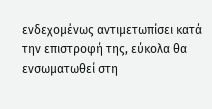ενδεχομένως αντιμετωπίσει κατά την επιστροφή της, εύκολα θα ενσωματωθεί στη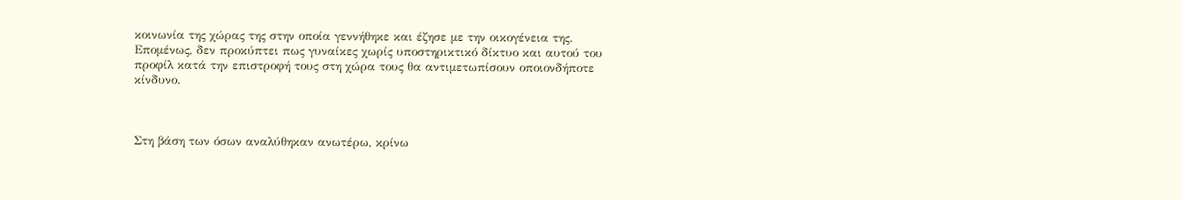κοινωνία της χώρας της στην οποία γεννήθηκε και έζησε με την οικογένεια της.  Επομένως, δεν προκύπτει πως γυναίκες χωρίς υποστηρικτικό δίκτυο και αυτού του προφίλ κατά την επιστροφή τους στη χώρα τους θα αντιμετωπίσουν οποιονδήποτε κίνδυνο.



Στη βάση των όσων αναλύθηκαν ανωτέρω, κρίνω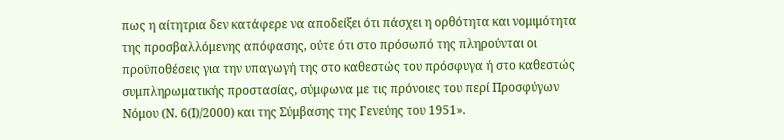πως η αίτητρια δεν κατάφερε να αποδείξει ότι πάσχει η ορθότητα και νομιμότητα της προσβαλλόμενης απόφασης, ούτε ότι στο πρόσωπό της πληρούνται οι προϋποθέσεις για την υπαγωγή της στο καθεστώς του πρόσφυγα ή στο καθεστώς συμπληρωματικής προστασίας, σύμφωνα με τις πρόνοιες του περί Προσφύγων Νόμου (Ν. 6(Ι)/2000) και της Σύμβασης της Γενεύης του 1951».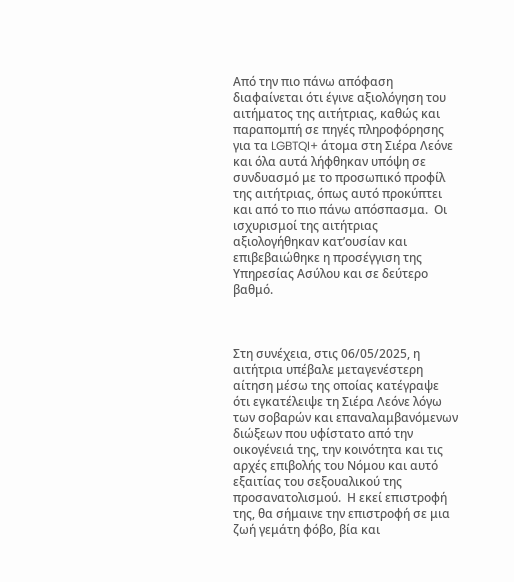Από την πιο πάνω απόφαση διαφαίνεται ότι έγινε αξιολόγηση του αιτήματος της αιτήτριας, καθώς και παραπομπή σε πηγές πληροφόρησης για τα LGBTQI+ άτομα στη Σιέρα Λεόνε και όλα αυτά λήφθηκαν υπόψη σε συνδυασμό με το προσωπικό προφίλ της αιτήτριας, όπως αυτό προκύπτει και από το πιο πάνω απόσπασμα.  Οι ισχυρισμοί της αιτήτριας αξιολογήθηκαν κατ’ουσίαν και επιβεβαιώθηκε η προσέγγιση της Υπηρεσίας Ασύλου και σε δεύτερο βαθμό.



Στη συνέχεια, στις 06/05/2025, η αιτήτρια υπέβαλε μεταγενέστερη αίτηση μέσω της οποίας κατέγραψε ότι εγκατέλειψε τη Σιέρα Λεόνε λόγω των σοβαρών και επαναλαμβανόμενων διώξεων που υφίστατο από την οικογένειά της, την κοινότητα και τις αρχές επιβολής του Νόμου και αυτό εξαιτίας του σεξουαλικού της προσανατολισμού.  Η εκεί επιστροφή της, θα σήμαινε την επιστροφή σε μια ζωή γεμάτη φόβο, βία και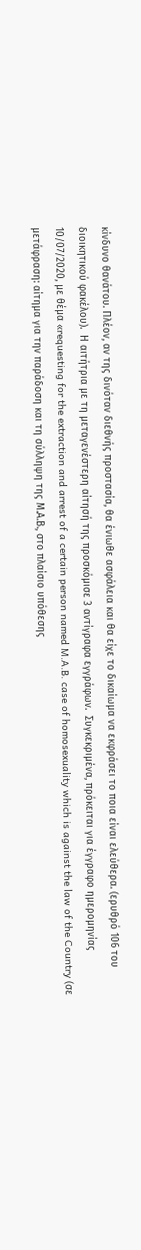κίνδυνο θανάτου. Πλέον, αν της δινόταν διεθνής προστασία, θα ένιωθε ασφάλεια και θα είχε το δικαίωμα να εκφράσει το ποια είναι ελεύθερα. (ερυθρό 106 του διοικητικού φακέλου).  Η αιτήτρια με τη μεταγενέστερη αίτησή της προσκόμισε 3 αντίγραφα εγγράφων.  Συγκεκριμένα, πρόκειται για έγγραφο ημερομηνίας 10/07/2020, με θέμα «requesting for the extraction and arrest of a certain person named M.A.B. case of homosexuality which is against the law of the Country (σε μετάφραση: αίτημα για την παράδοση και τη σύλληψη της Μ.Α.Β., στο πλαίσιο υπόθεσης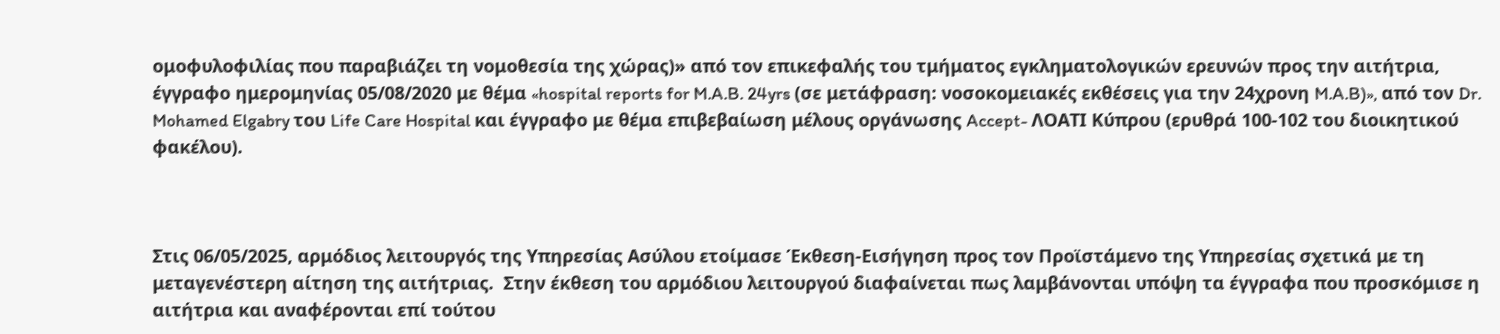ομοφυλοφιλίας που παραβιάζει τη νομοθεσία της χώρας)» από τον επικεφαλής του τμήματος εγκληματολογικών ερευνών προς την αιτήτρια, έγγραφο ημερομηνίας 05/08/2020 με θέμα «hospital reports for M.A.B. 24yrs (σε μετάφραση: νοσοκομειακές εκθέσεις για την 24χρονη M.A.B)», από τον Dr. Mohamed Elgabry του Life Care Hospital και έγγραφο με θέμα επιβεβαίωση μέλους οργάνωσης Accept- ΛΟΑΤΙ Κύπρου (ερυθρά 100-102 του διοικητικού φακέλου).



Στις 06/05/2025, αρμόδιος λειτουργός της Υπηρεσίας Ασύλου ετοίμασε Έκθεση-Εισήγηση προς τον Προϊστάμενο της Υπηρεσίας σχετικά με τη μεταγενέστερη αίτηση της αιτήτριας.  Στην έκθεση του αρμόδιου λειτουργού διαφαίνεται πως λαμβάνονται υπόψη τα έγγραφα που προσκόμισε η αιτήτρια και αναφέρονται επί τούτου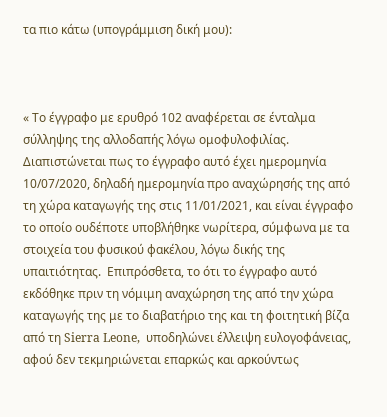τα πιο κάτω (υπογράμμιση δική μου):



« Το έγγραφο με ερυθρό 102 αναφέρεται σε ένταλμα σύλληψης της αλλοδαπής λόγω ομοφυλοφιλίας.  Διαπιστώνεται πως το έγγραφο αυτό έχει ημερομηνία 10/07/2020, δηλαδή ημερομηνία προ αναχώρησής της από τη χώρα καταγωγής της στις 11/01/2021, και είναι έγγραφο το οποίο ουδέποτε υποβλήθηκε νωρίτερα, σύμφωνα με τα στοιχεία του φυσικού φακέλου, λόγω δικής της υπαιτιότητας.  Επιπρόσθετα, το ότι το έγγραφο αυτό εκδόθηκε πριν τη νόμιμη αναχώρηση της από την χώρα καταγωγής της με το διαβατήριο της και τη φοιτητική βίζα από τη Sierra Leone,  υποδηλώνει έλλειψη ευλογοφάνειας, αφού δεν τεκμηριώνεται επαρκώς και αρκούντως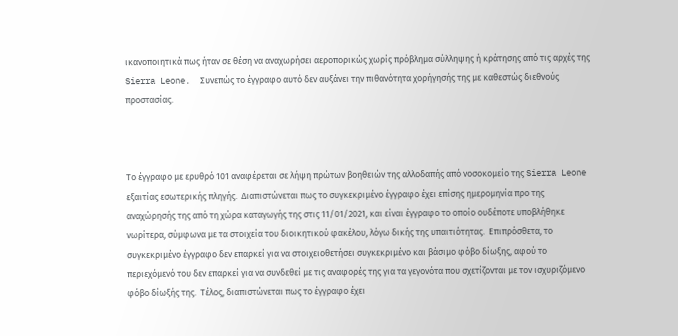ικανοποιητικά πως ήταν σε θέση να αναχωρήσει αεροπορικώς χωρίς πρόβλημα σύλληψης ή κράτησης από τις αρχές της Sierra Leone.  Συνεπώς το έγγραφο αυτό δεν αυξάνει την πιθανότητα χορήγησής της με καθεστώς διεθνούς προστασίας.



Το έγγραφο με ερυθρό 101 αναφέρεται σε λήψη πρώτων βοηθειών της αλλοδαπής από νοσοκομείο της Sierra Leone εξαιτίας εσωτερικής πληγής.  Διαπιστώνεται πως το συγκεκριμένο έγγραφο έχει επίσης ημερομηνία προ της αναχώρησής της από τη χώρα καταγωγής της στις 11/01/2021, και είναι έγγραφο το οποίο ουδέποτε υποβλήθηκε νωρίτερα, σύμφωνα με τα στοιχεία του διοικητικού φακέλου, λόγω δικής της υπαιτιότητας.  Επιπρόσθετα, το συγκεκριμένο έγγραφο δεν επαρκεί για να στοιχειοθετήσει συγκεκριμένο και βάσιμο φόβο δίωξης, αφού το περιεχόμενό του δεν επαρκεί για να συνδεθεί με τις αναφορές της για τα γεγονότα που σχετίζονται με τον ισχυριζόμενο φόβο δίωξής της.  Τέλος, διαπιστώνεται πως το έγγραφο έχει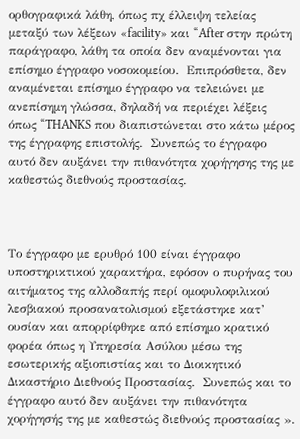ορθογραφικά λάθη, όπως πχ έλλειψη τελείας μεταξύ των λέξεων «facility» και “After στην πρώτη παράγραφο, λάθη τα οποία δεν αναμένονται για επίσημο έγγραφο νοσοκομείου.  Επιπρόσθετα, δεν αναμένεται επίσημο έγγραφο να τελειώνει με ανεπίσημη γλώσσα, δηλαδή να περιέχει λέξεις όπως “THANKS που διαπιστώνεται στο κάτω μέρος της έγγραφης επιστολής.  Συνεπώς το έγγραφο αυτό δεν αυξάνει την πιθανότητα χορήγησης της με καθεστώς διεθνούς προστασίας.



Το έγγραφο με ερυθρό 100 είναι έγγραφο υποστηρικτικού χαρακτήρα, εφόσον ο πυρήνας του αιτήματος της αλλοδαπής περί ομοφυλοφιλικού λεσβιακού προσανατολισμού εξετάστηκε κατ’ ουσίαν και απορρίφθηκε από επίσημο κρατικό φορέα όπως η Υπηρεσία Ασύλου μέσω της εσωτερικής αξιοπιστίας και το Διοικητικό Δικαστήριο Διεθνούς Προστασίας.  Συνεπώς και το έγγραφο αυτό δεν αυξάνει την πιθανότητα χορήγησής της με καθεστώς διεθνούς προστασίας ».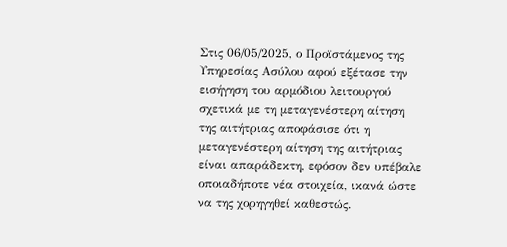Στις 06/05/2025, ο Προϊστάμενος της Υπηρεσίας Ασύλου αφού εξέτασε την εισήγηση του αρμόδιου λειτουργού σχετικά με τη μεταγενέστερη αίτηση της αιτήτριας αποφάσισε ότι η μεταγενέστερη αίτηση της αιτήτριας είναι απαράδεκτη, εφόσον δεν υπέβαλε οποιαδήποτε νέα στοιχεία, ικανά ώστε να της χορηγηθεί καθεστώς.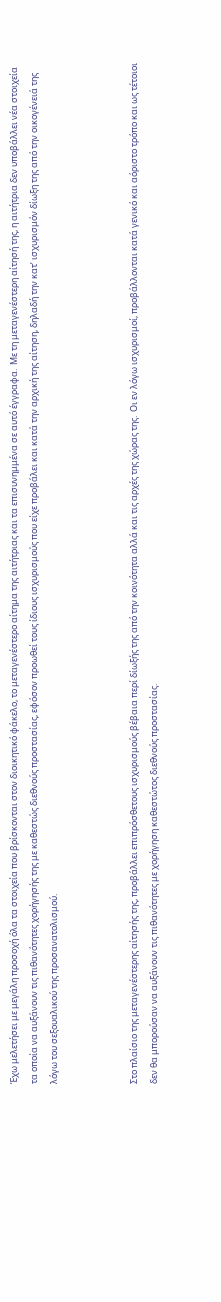Έχω μελετήσει με μεγάλη προσοχή όλα τα στοιχεία που βρίσκονται στον διοικητικό φάκελο, το μεταγενέστερο αίτημα της αιτήτριας και τα επισυνημμένα σε αυτό έγγραφα.  Με τη μεταγενέστερη αίτησή της, η αιτήτρια δεν υποβάλλει νέα στοιχεία τα οποία να αυξάνουν τις πιθανότητες χορήγησής της με καθεστώς διεθνούς προστασίας, εφόσον προωθεί τους ίδιους ισχυρισμούς που είχε προβάλει και κατά την αρχική της αίτηση, δηλαδή την κατ’ ισχυρισμόν δίωξη της από την οικογένειά της λόγω του σεξουαλικού της προσανατολισμού.



Στο πλαίσιο της μεταγενέστερης αίτησής της, προβάλλει επιπρόσθετους ισχυρισμούς βέβαια περί δίωξής της από την κοινότητα αλλά και τις αρχές της χώρας της.  Οι εν λόγω ισχυρισμοί, προβάλλονται κατά γενικό και αόριστο τρόπο και ως τέτοιοι δεν θα μπορούσαν να αυξάνουν τις πιθανότητες με χορήγηση καθεστώτος διεθνούς προστασίας.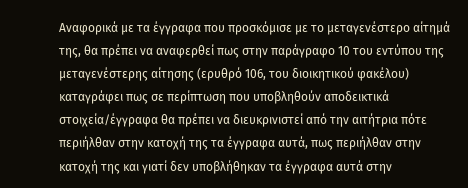Αναφορικά με τα έγγραφα που προσκόμισε με το μεταγενέστερο αίτημά της, θα πρέπει να αναφερθεί πως στην παράγραφο 10 του εντύπου της μεταγενέστερης αίτησης (ερυθρό 106, του διοικητικού φακέλου) καταγράφει πως σε περίπτωση που υποβληθούν αποδεικτικά στοιχεία/έγγραφα θα πρέπει να διευκρινιστεί από την αιτήτρια πότε περιήλθαν στην κατοχή της τα έγγραφα αυτά, πως περιήλθαν στην κατοχή της και γιατί δεν υποβλήθηκαν τα έγγραφα αυτά στην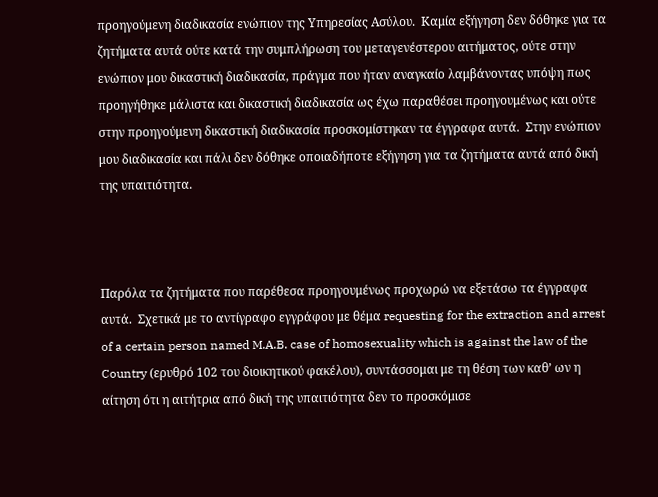προηγούμενη διαδικασία ενώπιον της Υπηρεσίας Ασύλου.  Καμία εξήγηση δεν δόθηκε για τα ζητήματα αυτά ούτε κατά την συμπλήρωση του μεταγενέστερου αιτήματος, ούτε στην ενώπιον μου δικαστική διαδικασία, πράγμα που ήταν αναγκαίο λαμβάνοντας υπόψη πως προηγήθηκε μάλιστα και δικαστική διαδικασία ως έχω παραθέσει προηγουμένως και ούτε στην προηγούμενη δικαστική διαδικασία προσκομίστηκαν τα έγγραφα αυτά.  Στην ενώπιον μου διαδικασία και πάλι δεν δόθηκε οποιαδήποτε εξήγηση για τα ζητήματα αυτά από δική της υπαιτιότητα.



Παρόλα τα ζητήματα που παρέθεσα προηγουμένως προχωρώ να εξετάσω τα έγγραφα αυτά.  Σχετικά με το αντίγραφο εγγράφου με θέμα requesting for the extraction and arrest of a certain person named M.A.B. case of homosexuality which is against the law of the Country (ερυθρό 102 του διοικητικού φακέλου), συντάσσομαι με τη θέση των καθ’ ων η αίτηση ότι η αιτήτρια από δική της υπαιτιότητα δεν το προσκόμισε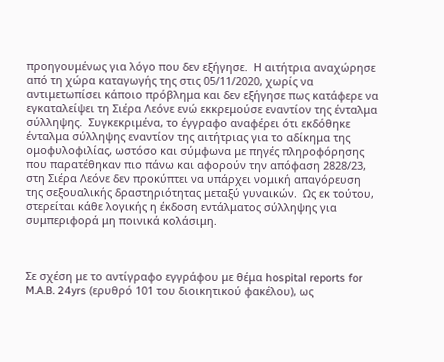προηγουμένως για λόγο που δεν εξήγησε.  Η αιτήτρια αναχώρησε από τη χώρα καταγωγής της στις 05/11/2020, χωρίς να αντιμετωπίσει κάποιο πρόβλημα και δεν εξήγησε πως κατάφερε να εγκαταλείψει τη Σιέρα Λεόνε ενώ εκκρεμούσε εναντίον της ένταλμα σύλληψης.  Συγκεκριμένα, το έγγραφο αναφέρει ότι εκδόθηκε ένταλμα σύλληψης εναντίον της αιτήτριας για το αδίκημα της ομοφυλοφιλίας, ωστόσο και σύμφωνα με πηγές πληροφόρησης που παρατέθηκαν πιο πάνω και αφορούν την απόφαση 2828/23, στη Σιέρα Λεόνε δεν προκύπτει να υπάρχει νομική απαγόρευση της σεξουαλικής δραστηριότητας μεταξύ γυναικών.  Ως εκ τούτου, στερείται κάθε λογικής η έκδοση εντάλματος σύλληψης για συμπεριφορά μη ποινικά κολάσιμη.



Σε σχέση με το αντίγραφο εγγράφου με θέμα hospital reports for M.A.B. 24yrs (ερυθρό 101 του διοικητικού φακέλου), ως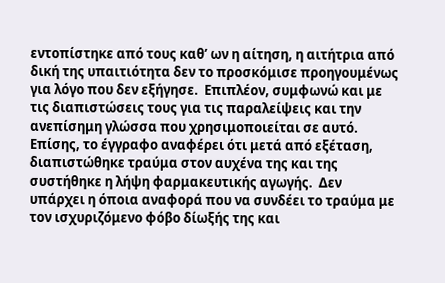εντοπίστηκε από τους καθ’ ων η αίτηση, η αιτήτρια από δική της υπαιτιότητα δεν το προσκόμισε προηγουμένως για λόγο που δεν εξήγησε.  Επιπλέον, συμφωνώ και με τις διαπιστώσεις τους για τις παραλείψεις και την ανεπίσημη γλώσσα που χρησιμοποιείται σε αυτό.  Επίσης, το έγγραφο αναφέρει ότι μετά από εξέταση, διαπιστώθηκε τραύμα στον αυχένα της και της συστήθηκε η λήψη φαρμακευτικής αγωγής.  Δεν υπάρχει η όποια αναφορά που να συνδέει το τραύμα με τον ισχυριζόμενο φόβο δίωξής της και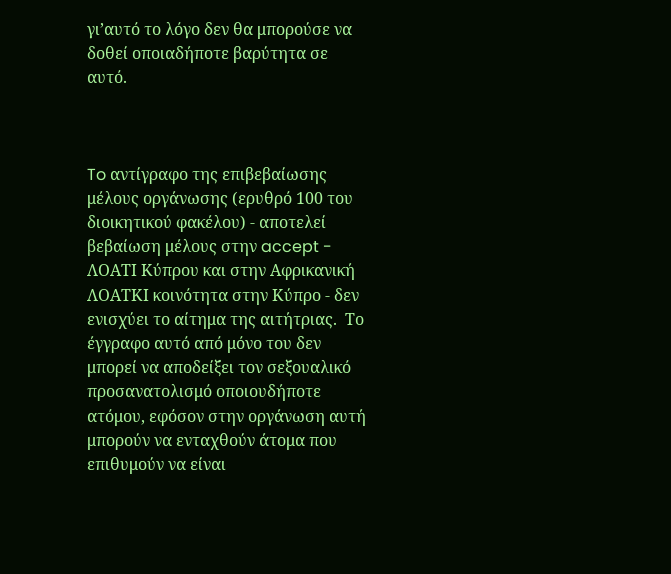γι’αυτό το λόγο δεν θα μπορούσε να δοθεί οποιαδήποτε βαρύτητα σε αυτό.



To αντίγραφο της επιβεβαίωσης μέλους οργάνωσης (ερυθρό 100 του διοικητικού φακέλου) - αποτελεί βεβαίωση μέλους στην accept - ΛΟΑΤΙ Κύπρου και στην Αφρικανική ΛΟΑΤΚΙ κοινότητα στην Κύπρο - δεν ενισχύει το αίτημα της αιτήτριας.  Το έγγραφο αυτό από μόνο του δεν μπορεί να αποδείξει τον σεξουαλικό προσανατολισμό οποιουδήποτε ατόμου, εφόσον στην οργάνωση αυτή μπορούν να ενταχθούν άτομα που επιθυμούν να είναι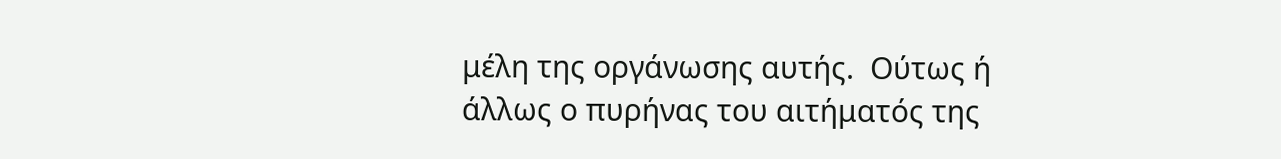μέλη της οργάνωσης αυτής.  Ούτως ή άλλως ο πυρήνας του αιτήματός της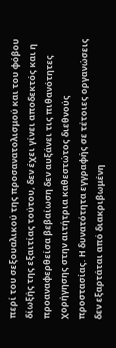περί του σεξουαλικού της προσανατολισμού και του φόβου δίωξής της εξαιτίας τούτου, δεν έχει γίνει αποδεκτός και η προαναφερθείσα βεβαίωση δεν αυξάνει τις πιθανότητες χορήγησης στην αιτήτρια καθεστώτος διεθνούς προστασίας. Η δυνατότητα εγγραφής σε τέτοιες οργανώσεις δεν εξαρτάται από διακριβωμένη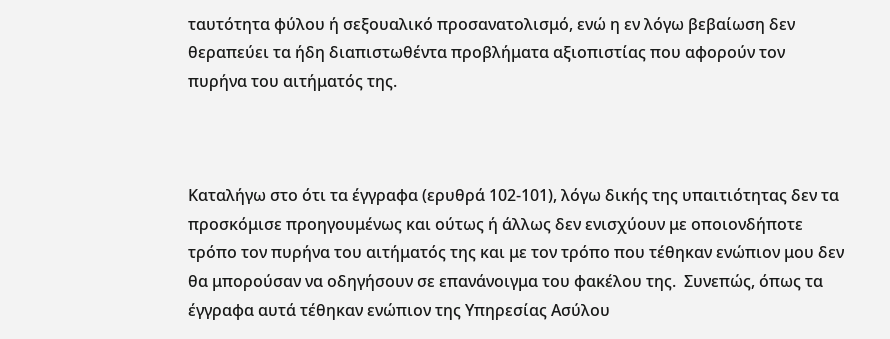ταυτότητα φύλου ή σεξουαλικό προσανατολισμό, ενώ η εν λόγω βεβαίωση δεν θεραπεύει τα ήδη διαπιστωθέντα προβλήματα αξιοπιστίας που αφορούν τον πυρήνα του αιτήματός της.



Καταλήγω στο ότι τα έγγραφα (ερυθρά 102-101), λόγω δικής της υπαιτιότητας δεν τα προσκόμισε προηγουμένως και ούτως ή άλλως δεν ενισχύουν με οποιονδήποτε τρόπο τον πυρήνα του αιτήματός της και με τον τρόπο που τέθηκαν ενώπιον μου δεν θα μπορούσαν να οδηγήσουν σε επανάνοιγμα του φακέλου της.  Συνεπώς, όπως τα έγγραφα αυτά τέθηκαν ενώπιον της Υπηρεσίας Ασύλου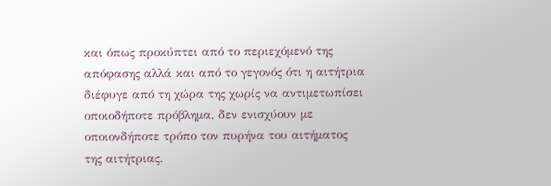και όπως προκύπτει από το περιεχόμενό της απόφασης αλλά και από το γεγονός ότι η αιτήτρια διέφυγε από τη χώρα της χωρίς να αντιμετωπίσει οποιοδήποτε πρόβλημα, δεν ενισχύουν με οποιονδήποτε τρόπο τον πυρήνα του αιτήματος της αιτήτριας.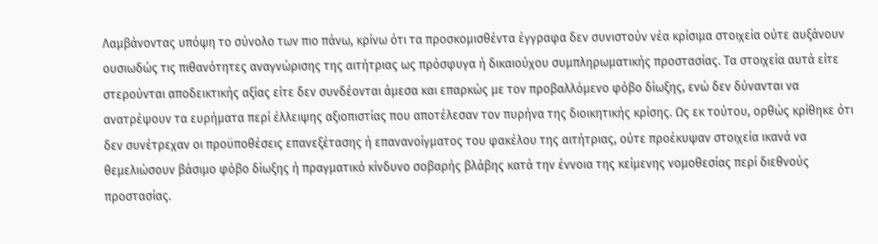Λαμβάνοντας υπόψη το σύνολο των πιο πάνω, κρίνω ότι τα προσκομισθέντα έγγραφα δεν συνιστούν νέα κρίσιμα στοιχεία ούτε αυξάνουν ουσιωδώς τις πιθανότητες αναγνώρισης της αιτήτριας ως πρόσφυγα ή δικαιούχου συμπληρωματικής προστασίας. Τα στοιχεία αυτά είτε στερούνται αποδεικτικής αξίας είτε δεν συνδέονται άμεσα και επαρκώς με τον προβαλλόμενο φόβο δίωξης, ενώ δεν δύνανται να ανατρέψουν τα ευρήματα περί έλλειψης αξιοπιστίας που αποτέλεσαν τον πυρήνα της διοικητικής κρίσης. Ως εκ τούτου, ορθώς κρίθηκε ότι δεν συνέτρεχαν οι προϋποθέσεις επανεξέτασης ή επανανοίγματος του φακέλου της αιτήτριας, ούτε προέκυψαν στοιχεία ικανά να θεμελιώσουν βάσιμο φόβο δίωξης ή πραγματικό κίνδυνο σοβαρής βλάβης κατά την έννοια της κείμενης νομοθεσίας περί διεθνούς προστασίας.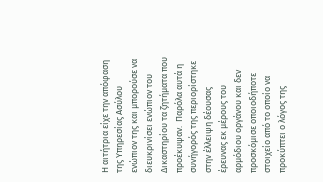Η αιτήτρια είχε την απόφαση της Υπηρεσίας Ασύλου ενώπιον της και μπορούσε να διευκρινίσει ενώπιον του Δικαστηρίου τα ζητήματα που προέκυψαν.  Παρόλα αυτά η συνήγορός της περιορίστηκε στην έλλειψη δέουσας έρευνας εκ μέρους του αρμόδιου οργάνου και δεν προσκόμισε οποιοδήποτε στοιχείο από το οποίο να προκύπτει ο λόγος της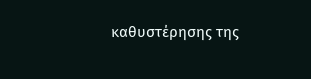καθυστέρησης της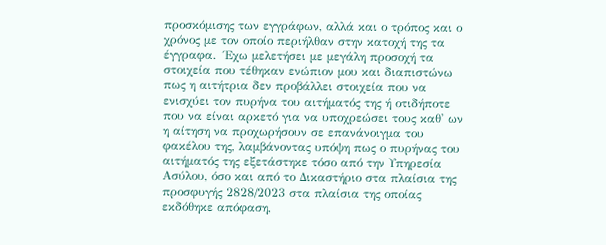προσκόμισης των εγγράφων, αλλά και ο τρόπος και ο χρόνος με τον οποίο περιήλθαν στην κατοχή της τα έγγραφα.  Έχω μελετήσει με μεγάλη προσοχή τα στοιχεία που τέθηκαν ενώπιον μου και διαπιστώνω πως η αιτήτρια δεν προβάλλει στοιχεία που να ενισχύει τον πυρήνα του αιτήματός της ή οτιδήποτε που να είναι αρκετό για να υποχρεώσει τους καθ' ων η αίτηση να προχωρήσουν σε επανάνοιγμα του φακέλου της, λαμβάνοντας υπόψη πως ο πυρήνας του αιτήματός της εξετάστηκε τόσο από την Υπηρεσία Ασύλου, όσο και από το Δικαστήριο στα πλαίσια της προσφυγής 2828/2023 στα πλαίσια της οποίας εκδόθηκε απόφαση,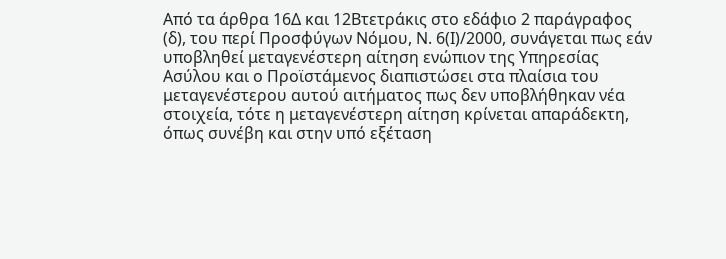Από τα άρθρα 16Δ και 12Βτετράκις στο εδάφιο 2 παράγραφος (δ), του περί Προσφύγων Νόμου, Ν. 6(Ι)/2000, συνάγεται πως εάν υποβληθεί μεταγενέστερη αίτηση ενώπιον της Υπηρεσίας Ασύλου και ο Προϊστάμενος διαπιστώσει στα πλαίσια του μεταγενέστερου αυτού αιτήματος πως δεν υποβλήθηκαν νέα στοιχεία, τότε η μεταγενέστερη αίτηση κρίνεται απαράδεκτη, όπως συνέβη και στην υπό εξέταση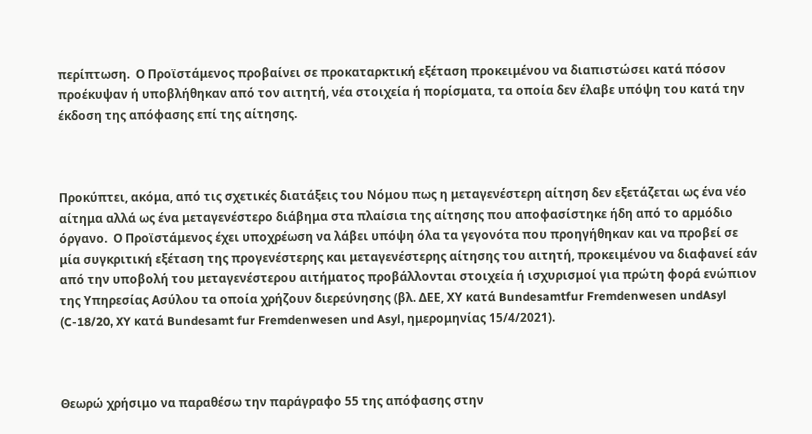περίπτωση.  Ο Προϊστάμενος προβαίνει σε προκαταρκτική εξέταση προκειμένου να διαπιστώσει κατά πόσον προέκυψαν ή υποβλήθηκαν από τον αιτητή, νέα στοιχεία ή πορίσματα, τα οποία δεν έλαβε υπόψη του κατά την έκδοση της απόφασης επί της αίτησης.



Προκύπτει, ακόμα, από τις σχετικές διατάξεις του Νόμου πως η μεταγενέστερη αίτηση δεν εξετάζεται ως ένα νέο αίτημα αλλά ως ένα μεταγενέστερο διάβημα στα πλαίσια της αίτησης που αποφασίστηκε ήδη από το αρμόδιο όργανο.  Ο Προϊστάμενος έχει υποχρέωση να λάβει υπόψη όλα τα γεγονότα που προηγήθηκαν και να προβεί σε μία συγκριτική εξέταση της προγενέστερης και μεταγενέστερης αίτησης του αιτητή, προκειμένου να διαφανεί εάν από την υποβολή του μεταγενέστερου αιτήματος προβάλλονται στοιχεία ή ισχυρισμοί για πρώτη φορά ενώπιον της Υπηρεσίας Ασύλου τα οποία χρήζουν διερεύνησης (βλ. ΔΕΕ, ΧΥ κατά Bundesamtfur Fremdenwesen undAsyl (C-18/20, XY κατά Bundesamt fur Fremdenwesen und Asyl, ημερομηνίας 15/4/2021).



Θεωρώ χρήσιμο να παραθέσω την παράγραφο 55 της απόφασης στην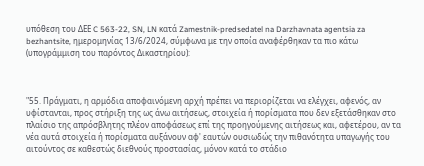υπόθεση του ΔΕΕ C 563-22, SN, LN κατά Zamestnik-predsedatel na Darzhavnata agentsia za bezhantsite, ημερομηνίας 13/6/2024, σύμφωνα με την οποία αναφέρθηκαν τα πιο κάτω (υπογράμμιση του παρόντος Δικαστηρίου):



"55. Πράγματι, η αρμόδια αποφαινόμενη αρχή πρέπει να περιορίζεται να ελέγχει, αφενός, αν υφίστανται, προς στήριξη της ως άνω αιτήσεως, στοιχεία ή πορίσματα που δεν εξετάσθηκαν στο πλαίσιο της απρόσβλητης πλέον αποφάσεως επί της προηγούμενης αιτήσεως και, αφετέρου, αν τα νέα αυτά στοιχεία ή πορίσματα αυξάνουν αφ' εαυτών ουσιωδώς την πιθανότητα υπαγωγής του αιτούντος σε καθεστώς διεθνούς προστασίας, μόνον κατά το στάδιο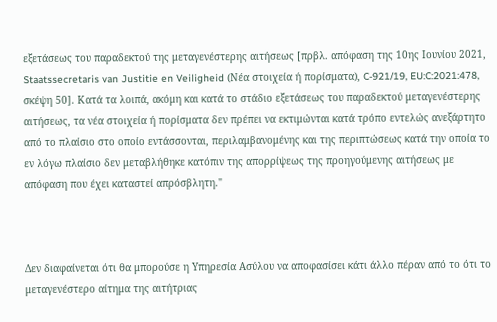εξετάσεως του παραδεκτού της μεταγενέστερης αιτήσεως [πρβλ. απόφαση της 10ης Ιουνίου 2021, Staatssecretaris van Justitie en Veiligheid (Νέα στοιχεία ή πορίσματα), C‑921/19, EU:C:2021:478, σκέψη 50]. Κατά τα λοιπά, ακόμη και κατά το στάδιο εξετάσεως του παραδεκτού μεταγενέστερης αιτήσεως, τα νέα στοιχεία ή πορίσματα δεν πρέπει να εκτιμώνται κατά τρόπο εντελώς ανεξάρτητο από το πλαίσιο στο οποίο εντάσσονται, περιλαμβανομένης και της περιπτώσεως κατά την οποία το εν λόγω πλαίσιο δεν μεταβλήθηκε κατόπιν της απορρίψεως της προηγούμενης αιτήσεως με απόφαση που έχει καταστεί απρόσβλητη."



Δεν διαφαίνεται ότι θα μπορούσε η Υπηρεσία Ασύλου να αποφασίσει κάτι άλλο πέραν από το ότι το μεταγενέστερο αίτημα της αιτήτριας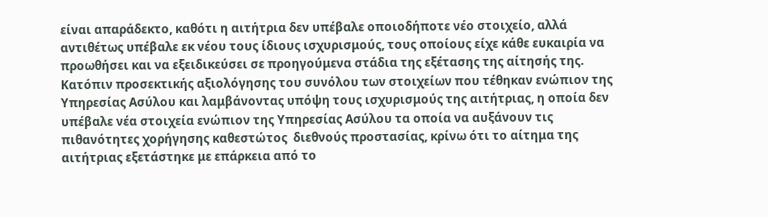είναι απαράδεκτο, καθότι η αιτήτρια δεν υπέβαλε οποιοδήποτε νέο στοιχείο, αλλά αντιθέτως υπέβαλε εκ νέου τους ίδιους ισχυρισμούς, τους οποίους είχε κάθε ευκαιρία να προωθήσει και να εξειδικεύσει σε προηγούμενα στάδια της εξέτασης της αίτησής της.  Κατόπιν προσεκτικής αξιολόγησης του συνόλου των στοιχείων που τέθηκαν ενώπιον της Υπηρεσίας Ασύλου και λαμβάνοντας υπόψη τους ισχυρισμούς της αιτήτριας, η οποία δεν υπέβαλε νέα στοιχεία ενώπιον της Υπηρεσίας Ασύλου τα οποία να αυξάνουν τις πιθανότητες χορήγησης καθεστώτος  διεθνούς προστασίας, κρίνω ότι το αίτημα της αιτήτριας εξετάστηκε με επάρκεια από το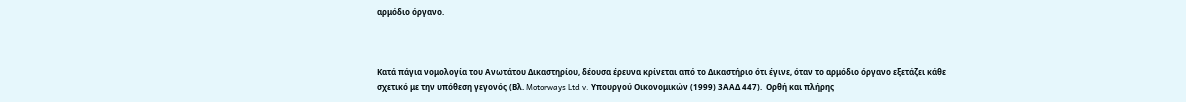αρμόδιο όργανο.



Κατά πάγια νομολογία του Ανωτάτου Δικαστηρίου, δέουσα έρευνα κρίνεται από το Δικαστήριο ότι έγινε, όταν το αρμόδιο όργανο εξετάζει κάθε σχετικό με την υπόθεση γεγονός (Βλ. Motorways Ltd v. Υπουργού Οικονομικών (1999) 3ΑΑΔ 447).  Ορθή και πλήρης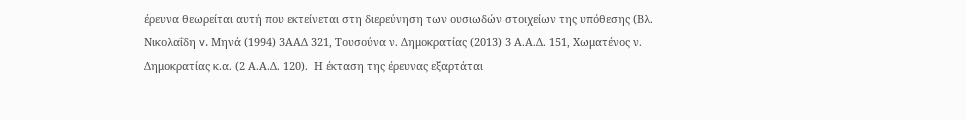έρευνα θεωρείται αυτή που εκτείνεται στη διερεύνηση των ουσιωδών στοιχείων της υπόθεσης (Βλ. Νικολαΐδη v. Μηνά (1994) 3ΑΑΔ 321, Τουσούνα ν. Δημοκρατίας (2013) 3 Α.Α.Δ. 151, Χωματένος ν. Δημοκρατίας κ.α. (2 Α.Α.Δ. 120).  Η έκταση της έρευνας εξαρτάται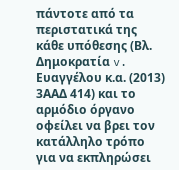πάντοτε από τα περιστατικά της κάθε υπόθεσης (Βλ. Δημοκρατία v. Ευαγγέλου κ.α. (2013) 3ΑΑΔ 414) και το αρμόδιο όργανο οφείλει να βρει τον κατάλληλο τρόπο για να εκπληρώσει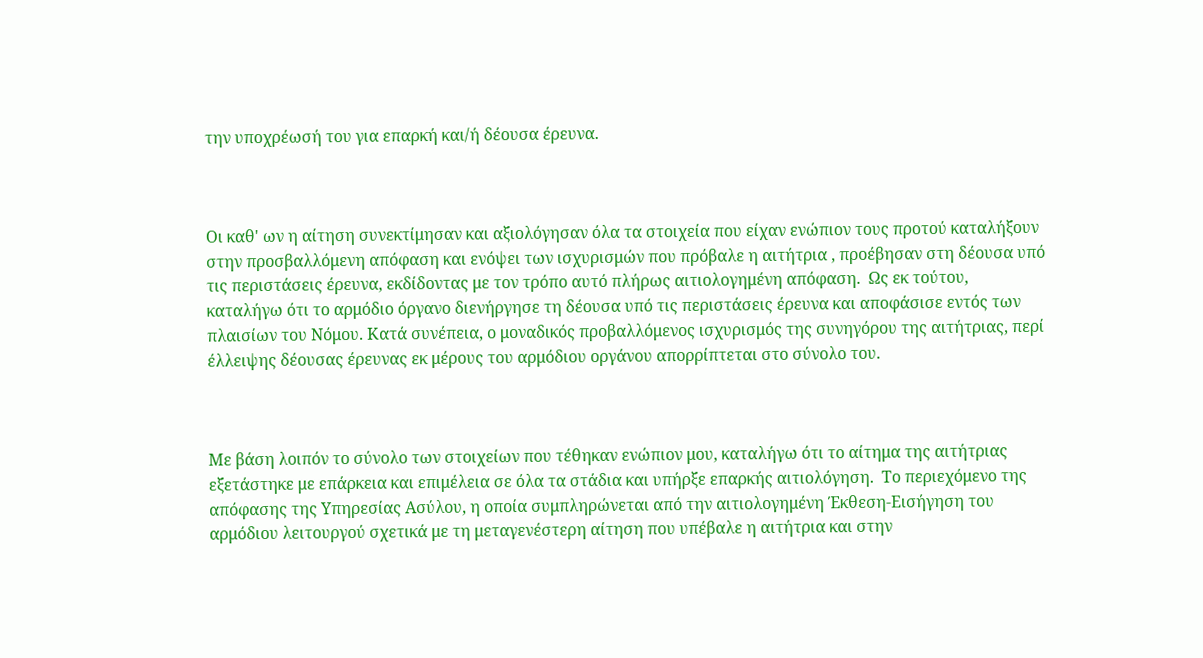την υποχρέωσή του για επαρκή και/ή δέουσα έρευνα.



Οι καθ' ων η αίτηση συνεκτίμησαν και αξιολόγησαν όλα τα στοιχεία που είχαν ενώπιον τους προτού καταλήξουν στην προσβαλλόμενη απόφαση και ενόψει των ισχυρισμών που πρόβαλε η αιτήτρια , προέβησαν στη δέουσα υπό τις περιστάσεις έρευνα, εκδίδοντας με τον τρόπο αυτό πλήρως αιτιολογημένη απόφαση.  Ως εκ τούτου, καταλήγω ότι το αρμόδιο όργανο διενήργησε τη δέουσα υπό τις περιστάσεις έρευνα και αποφάσισε εντός των πλαισίων του Νόμου. Κατά συνέπεια, ο μοναδικός προβαλλόμενος ισχυρισμός της συνηγόρου της αιτήτριας, περί έλλειψης δέουσας έρευνας εκ μέρους του αρμόδιου οργάνου απορρίπτεται στο σύνολο του.



Με βάση λοιπόν το σύνολο των στοιχείων που τέθηκαν ενώπιον μου, καταλήγω ότι το αίτημα της αιτήτριας εξετάστηκε με επάρκεια και επιμέλεια σε όλα τα στάδια και υπήρξε επαρκής αιτιολόγηση.  Το περιεχόμενο της απόφασης της Υπηρεσίας Ασύλου, η οποία συμπληρώνεται από την αιτιολογημένη Έκθεση-Εισήγηση του αρμόδιου λειτουργού σχετικά με τη μεταγενέστερη αίτηση που υπέβαλε η αιτήτρια και στην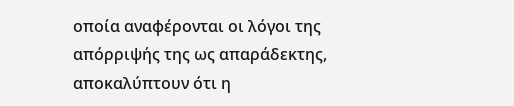οποία αναφέρονται οι λόγοι της απόρριψής της ως απαράδεκτης, αποκαλύπτουν ότι η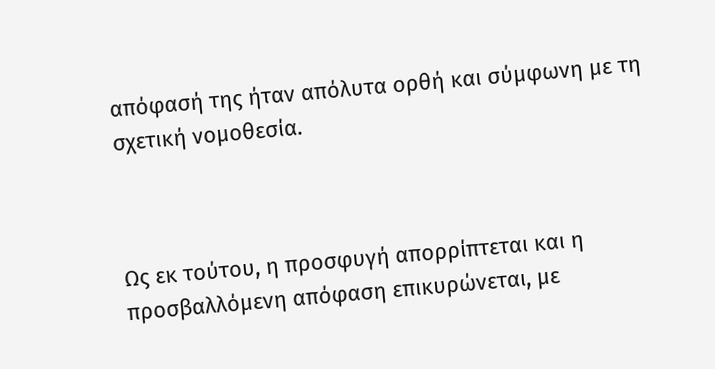απόφασή της ήταν απόλυτα ορθή και σύμφωνη με τη σχετική νομοθεσία.



Ως εκ τούτου, η προσφυγή απορρίπτεται και η προσβαλλόμενη απόφαση επικυρώνεται, με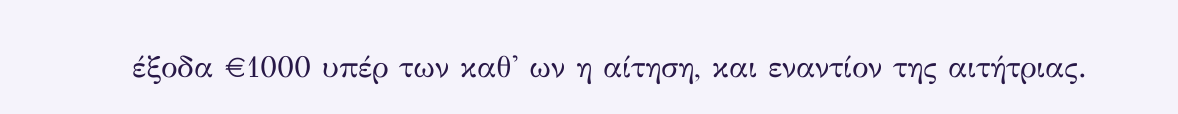έξοδα €1000 υπέρ των καθ' ων η αίτηση, και εναντίον της αιτήτριας.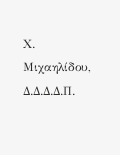Χ. Μιχαηλίδου, Δ.Δ.Δ.Δ.Π.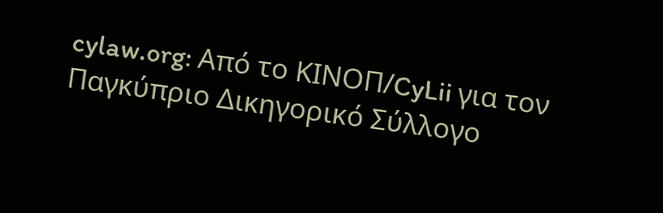cylaw.org: Από το ΚΙΝOΠ/CyLii για τον Παγκύπριο Δικηγορικό Σύλλογο